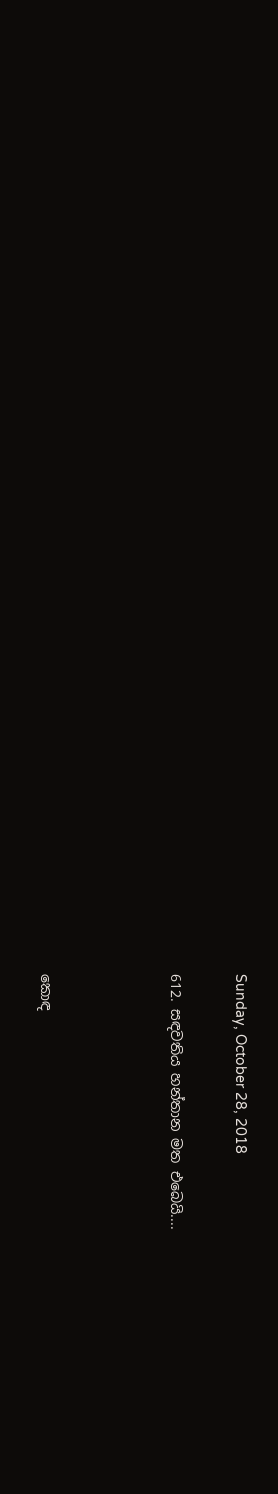Sunday, October 28, 2018

612. සඳවතිය හන්තාන මත එබෙයි....



කොඳ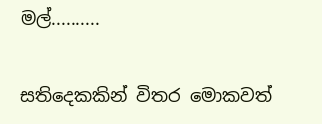මල්..........

සතිදෙකකින් විතර මොකවත්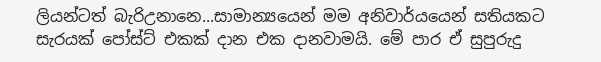ලියන්ටත් බැරිඋනානෙ...සාමාන්‍යයෙන් මම අනිවාර්යයෙන් සතියකට සැරයක් පෝස්ට් එකක් දාන එක දානවාමයි. මේ පාර ඒ සුපුරුදු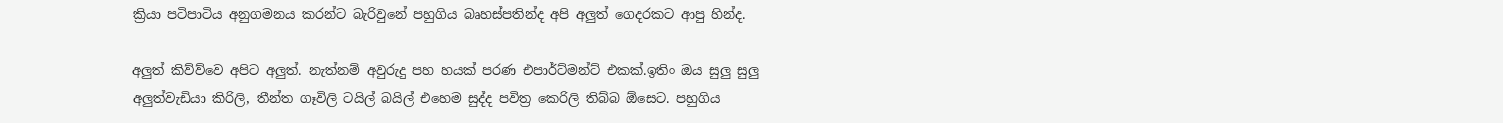ක්‍රියා පටිපාටිය අනුගමනය කරන්ට බැරිවුනේ පහුගිය බෘහස්පතින්ද අපි අලුත් ගෙදරකට ආපු හින්ද.

අලුත් කිව්ව්වෙ අපිට අලුත්. නැත්නම් අවුරුදු පහ හයක් පරණ එපාර්ට්මන්ට් එකක්.ඉතිං ඔය සුලු සුලු අලුත්වැඩියා කිරිලි, තීන්ත ගෑවිලි ටයිල් බයිල් එහෙම සුද්ද පවිත්‍ර කෙරිලි තිබ්බ ඕසෙට. පහුගිය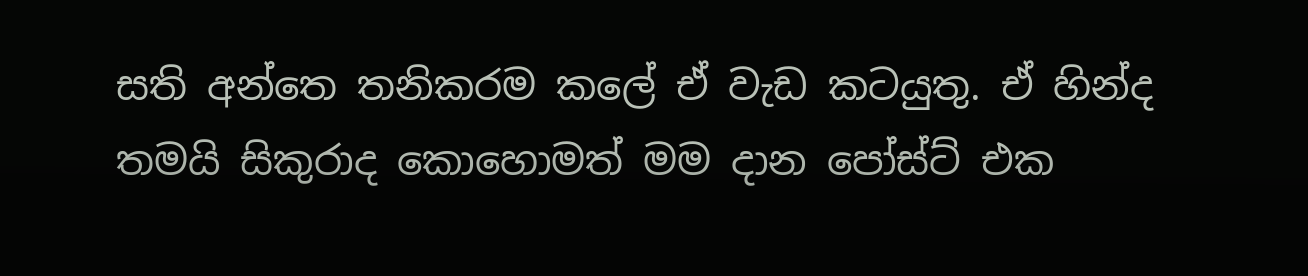සති අන්තෙ තනිකරම කලේ ඒ වැඩ කටයුතු. ඒ හින්ද තමයි සිකුරාද කොහොමත් මම දාන පෝස්ට් එක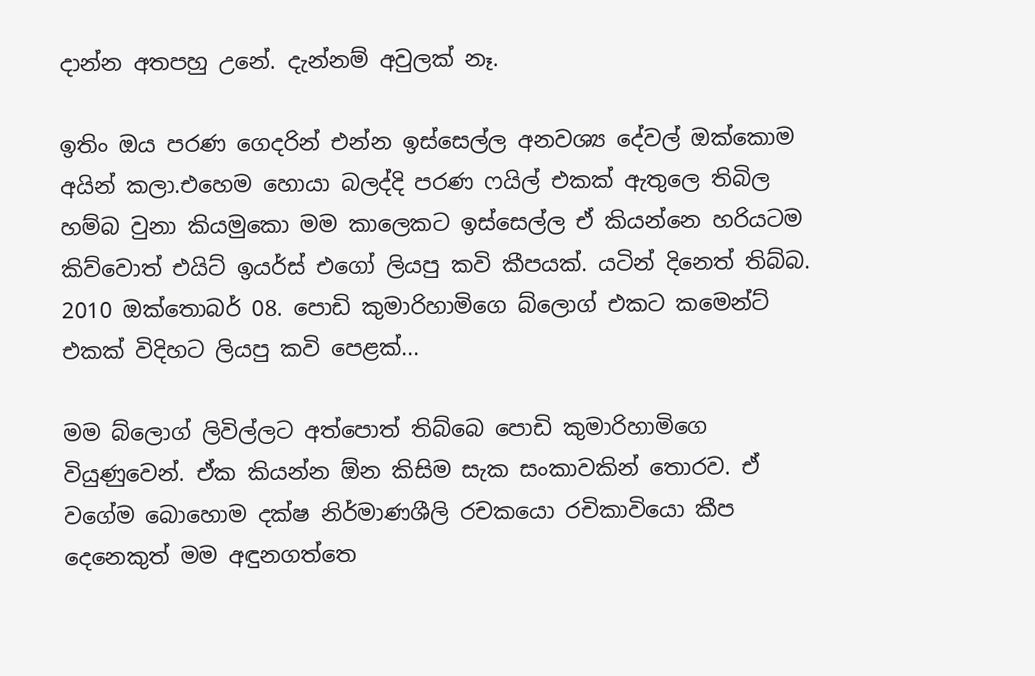දාන්න අතපහු උනේ. දැන්නම් අවුලක් නෑ.

ඉතිං ඔය පරණ ගෙදරින් එන්න ඉස්සෙල්ල අනවශ්‍ය දේවල් ඔක්කොම අයින් කලා.එහෙම හොයා බලද්දි පරණ ෆයිල් එකක් ඇතුලෙ තිබිල හම්බ වුනා කියමුකො මම කාලෙකට ඉස්සෙල්ල ඒ කියන්නෙ හරියටම කිව්වොත් එයිට් ඉයර්ස් එගෝ ලියපු කවි කීපයක්. යටින් දිනෙත් තිබ්බ. 2010 ඔක්තොබර් 08. පොඩි කුමාරිහාමිගෙ බ්ලොග් එකට කමෙන්ට් එකක් විදිහට ලියපු කවි පෙළක්...

මම බ්ලොග් ලිවිල්ලට අත්පොත් තිබ්බෙ පොඩි කුමාරිහාමිගෙ වියුණුවෙන්. ඒක කියන්න ඕන කිසිම සැක සංකාවකින් තොරව. ඒ වගේම බොහොම දක්ෂ නිර්මාණශීලි රචකයො රචිකාවියො කීප දෙනෙකුත් මම අඳුනගත්තෙ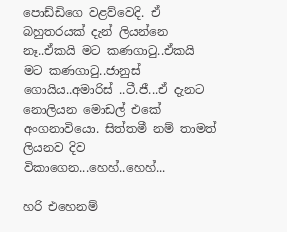පොඩ්ඩිගෙ වළව්වෙදි. ඒ බහුතරයක් දැන් ලියන්නෙ නෑ..ඒකයි මට කණගාටු..ඒකයි මට කණගාටු..ජානුස් ගොයිය..අමාරිස් ..ටී.ජී...ඒ දැනට නොලියන මොඩල් එකේ අංගනාවියො. සිත්තමී නම් තාමත් ලියනව දිව විකාගෙන...හෙහ්..හෙහ්...

හරි එහෙනම්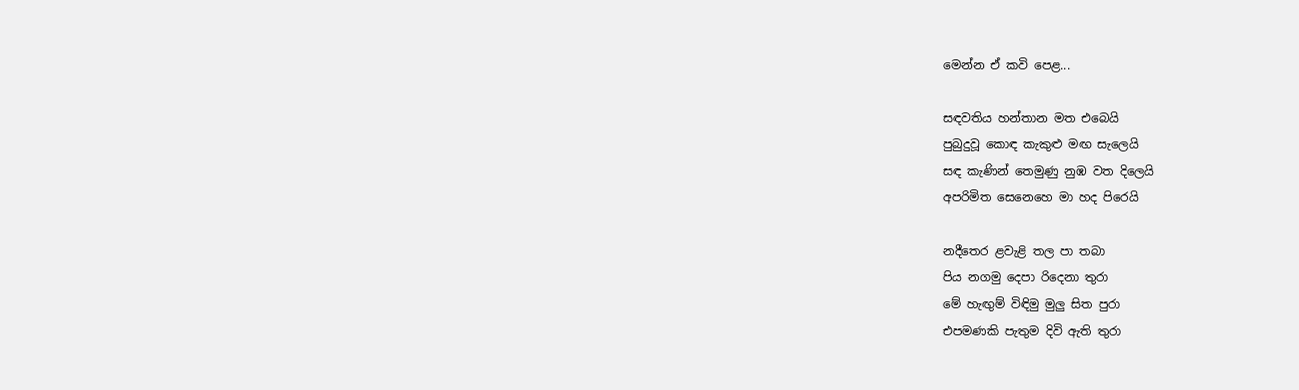මෙන්න ඒ කවි පෙළ...

සඳවතිය හන්තාන මත එබෙයි
පුබුදුවූ කොඳ කැකුළු මඟ සැලෙයි
සඳ කැණින් තෙමුණු නුඹ වත දිලෙයි
අපරිමිත සෙනෙහෙ මා හද පිරෙයි

නදීතෙර ළවැළි තල පා තබා
පිය නගමු දෙපා රිදෙනා තුරා
මේ හැඟුම් විඳිමු මුලු සිත පුරා
එපමණකි පැතුම දිවි ඇති තුරා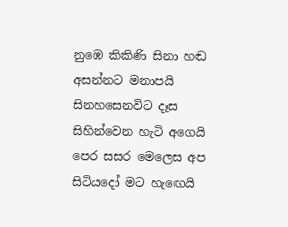නුඹෙ කිකිණි සිනා හඬ අසන්නට මනාපයි
සිනහසෙනවිට දෑස සිහින්වෙන හැටි අගෙයි
පෙර සසර මෙලෙස අප සිටියදෝ මට හැඟෙයි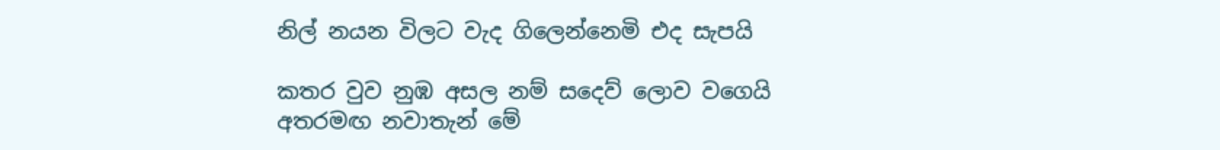නිල් නයන විලට වැද ගිලෙන්නෙමි එද සැපයි

කතර වුව නුඹ අසල නම් සදෙව් ලොව වගෙයි
අතරමඟ නවාතැන් මේ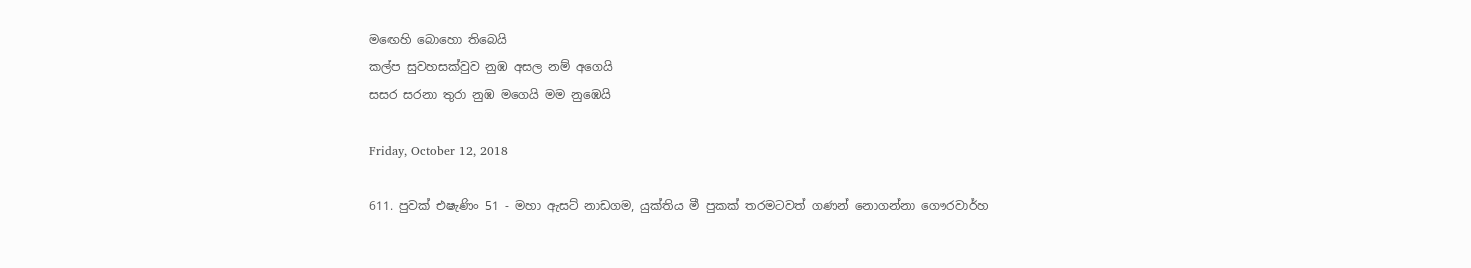මඟෙහි බොහො තිබෙයි
කල්ප සුවහසක්වුව නුඹ අසල නම් අගෙයි
සසර සරනා තුරා නුඹ මගෙයි මම නුඹෙයි

Friday, October 12, 2018

611. පුවක් එෂැණිං 51 - මහා ඇසට් නාඩගම, යුක්තිය මී පුකක් තරමටවත් ගණන් නොගන්නා ගෞරවාර්හ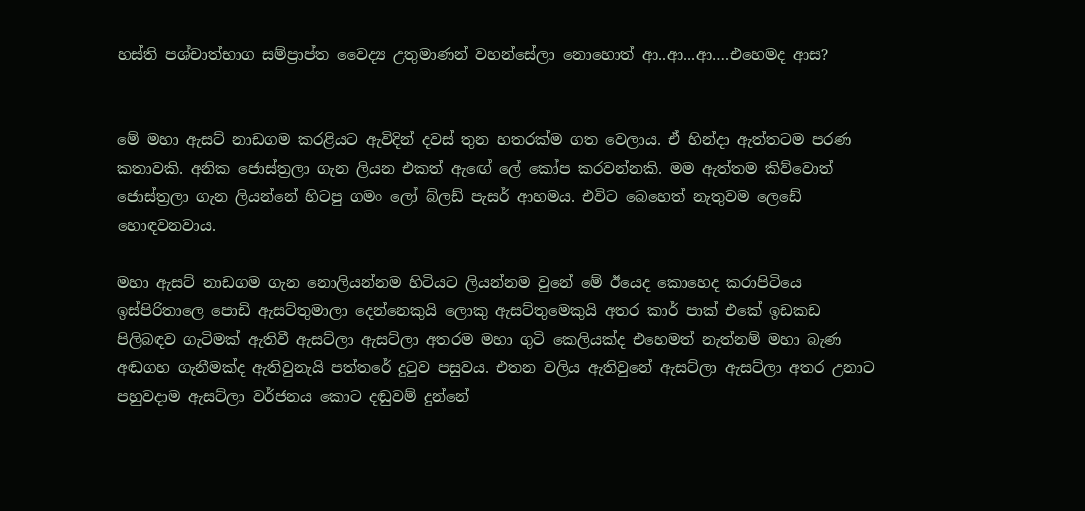හස්ති පශ්චාත්භාග සම්ප්‍රාප්ත වෛද්‍ය උතුමාණන් වහන්සේලා නොහොත් ආ..ආ...ආ….එහෙමද ආස?


මේ මහා ඇසට් නාඩගම කරළියට ඇවිදින් දවස් තුන හතරක්ම ගත වෙලාය. ඒ හින්දා ඇත්තටම පරණ කතාවකි. අනික ජොස්ත්‍රලා ගැන ලියන එකත් ඇඟේ ලේ කෝප කරවන්නකි. මම ඇත්තම කිව්වොත් ජොස්ත්‍රලා ගැන ලියන්නේ හිටපු ගමං ලෝ බ්ලඩ් පැසර් ආහමය. එවිට බෙහෙත් නැතුවම ලෙඩේ හොඳවනවාය.

මහා ඇසට් නාඩගම ගැන නොලියන්නම හිටියට ලියන්නම වුනේ මේ ඊයෙද කොහෙද කරාපිටියෙ ඉස්පිරිතාලෙ පොඩි ඇසට්තුමාලා දෙන්නෙකුයි ලොකු ඇසට්තුමෙකුයි අතර කාර් පාක් එකේ ඉඩකඩ පිලිබඳව ගැටිමක් ඇතිවී ඇසට්ලා ඇසට්ලා අතරම මහා ගුටි කෙලියක්ද එහෙමත් නැත්නම් මහා බැණ අඬගහ ගැනීමක්ද ඇතිවුනැයි පත්තරේ දුටුව පසුවය. එතන වලිය ඇතිවුනේ ඇසට්ලා ඇසට්ලා අතර උනාට පහුවදාම ඇසට්ලා වර්ජනය කොට දඬුවම් දුන්නේ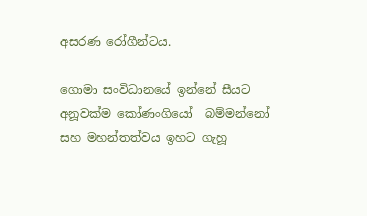අසරණ රෝගීන්ටය.

ගොමා සංවිධානයේ ඉන්නේ සීයට අනූවක්ම කෝණංගියෝ  බම්මන්නෝ සහ මහන්තත්වය ඉහට ගැහූ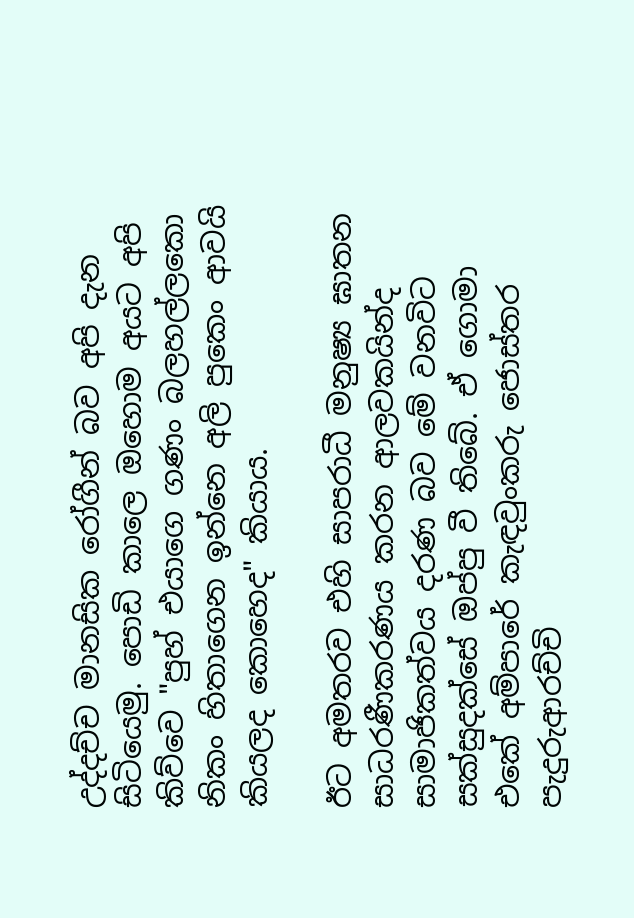උද්දච්ච මානසික රෝගීන් බව අපි දැන සිටියෙමු. පොඩි කාලෙ ඔහොම අයට අපි කිව්වෙ "පුහ් එයාගෙ ගණං බලහල්ලකො නිකං හිතාගෙන ඉන්නෙ අලි පුකෙං ආවයි කියලද කොහෙද" කියාය.

ඊට අමතරව එහි සාපරාධී මනුෂ්‍ය ඝාතන සාධරණීකරණය කරන ආලවකයින්ද සාමාජිකත්වය දරණ බව මේ වනවිට සක්සුදක්සේ ඔප්පු වී තිබේ. ඒ ගොමා එකේ අම්පාරේ කැඳවුංකරු ජොස්තර පැදුරුආරච්චි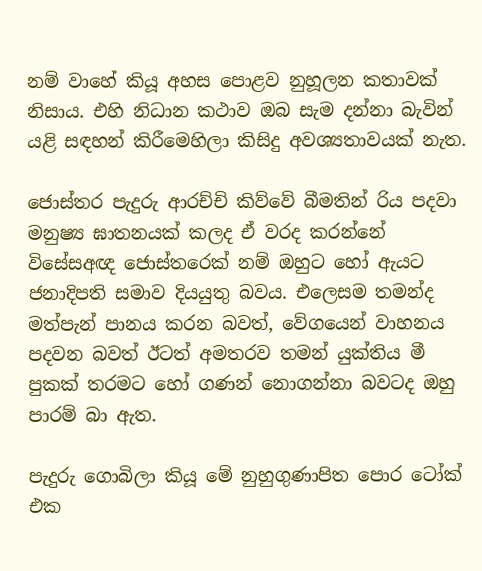නම් වාහේ කියූ අහස පොළව නුහූලන කතාවක් නිසාය. එහි නිධාන කථාව ඔබ සැම දන්නා බැවින් යළි සඳහන් කිරීමෙහිලා කිසිදු අවශ්‍යතාවයක් නැත.

ජොස්තර පැදුරු ආරච්චි කිව්වේ බීමතින් රිය පදවා මනුෂ්‍ය ඝාතනයක් කලද ඒ වරද කරන්නේ විසේසඅඥ ජොස්තරෙක් නම් ඔහුට හෝ ඇයට ජනාදිපති සමාව දියයුතු බවය. එලෙසම තමන්ද මත්පැන් පානය කරන බවත්, වේගයෙන් වාහනය පදවන බවත් ඊටත් අමතරව තමන් යුක්තිය මී පුකක් තරමට හෝ ගණන් නොගන්නා බවටද ඔහු පාරම් බා ඇත.

පැදුරු ගොබිලා කියූ මේ නුහුගුණාපිත පොර ටෝක් එක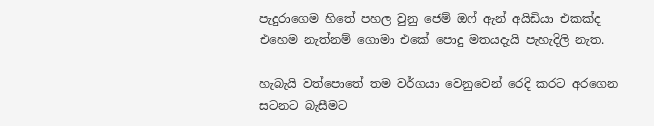පැදුරාගෙම හිතේ පහල වුනු ජෙම් ඔෆ් ඇන් අයිඩියා එකක්ද එහෙම නැත්නම් ගොමා එකේ පොදු මතයදැයි පැහැදිලි නැත.

හැබැයි වත්පොතේ තම වර්ගයා වෙනුවෙන් රෙදි කරට අරගෙන සටනට බැසීමට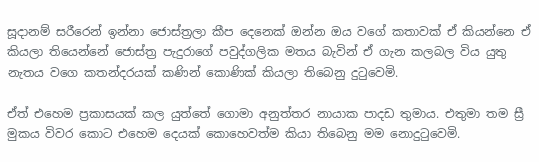සූදානම් සරීරෙන් ඉන්නා ජොස්ත්‍රලා කීප දෙනෙක් ඔන්න ඔය වගේ කතාවක් ඒ කියන්නෙ ඒ කියලා තියෙන්නේ ජොස්ත්‍ර පැදුරාගේ පවුද්ගලික මතය බැවින් ඒ ගැන කලබල විය යුතු නැතය වගෙ කතන්දරයක් කණින් කොණික් කියලා තිබෙනු දුටුවෙමි.

ඒත් එහෙම ප්‍රකාසයක් කල යුත්තේ ගොමා අනුත්තර නායාක පාදඩ තුමාය. එතුමා තම ස්‍රී මුකය විවර කොට එහෙම දෙයක් කොහෙවත්ම කියා තිබෙනු මම නොදුටුවෙමි.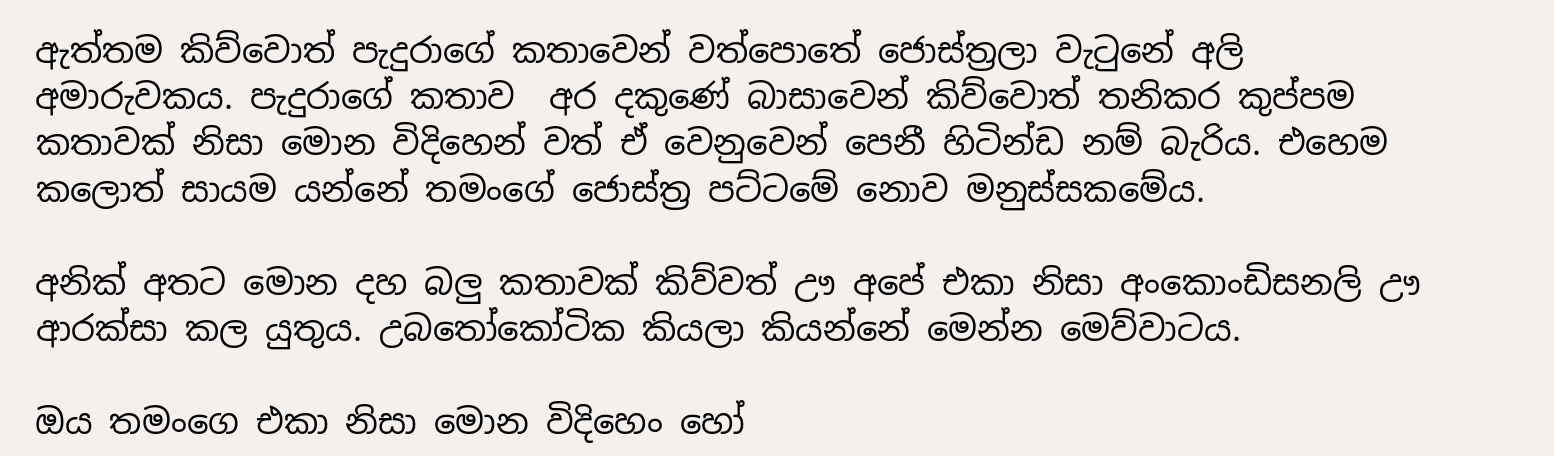ඇත්තම කිව්වොත් පැදුරාගේ කතාවෙන් වත්පොතේ ජොස්ත්‍රලා වැටුනේ අලි අමාරුවකය. පැදුරාගේ කතාව  අර දකුණේ බාසාවෙන් කිව්වොත් තනිකර කුප්පම කතාවක් නිසා මොන විදිහෙන් වත් ඒ වෙනුවෙන් පෙනී හිටින්ඩ නම් බැරිය. එහෙම කලොත් සායම යන්නේ තමංගේ ජොස්ත්‍ර පට්ටමේ නොව මනුස්සකමේය.

අනික් අතට මොන දහ බලු කතාවක් කිව්වත් ඌ අපේ එකා නිසා අංකොංඩිසනලි ඌ ආරක්සා කල යුතුය. උබතෝකෝටික කියලා කියන්නේ මෙන්න මෙව්වාටය.

ඔය තමංගෙ එකා නිසා මොන විදිහෙං හෝ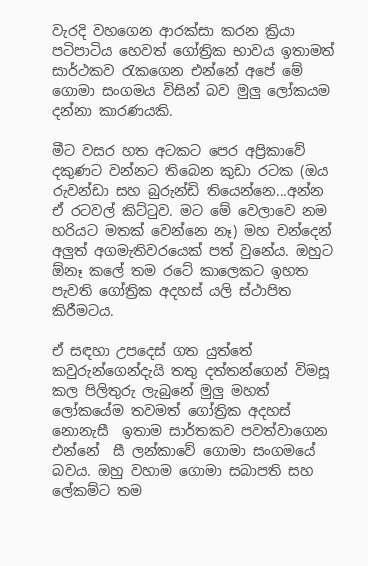වැරදි වහගෙන ආරක්සා කරන ක්‍රියා පටිපාටිය හෙවත් ගෝත්‍රික භාවය ඉතාමත් සාර්ථකව රැකගෙන එන්නේ අපේ මේ ගොමා සංගමය විසින් බව මුලු ලෝකයම දන්නා කාරණයකි.

මීට වසර හත අටකට පෙර අප්‍රිකාවේ දකුණට වන්නට තිබෙන කුඩා රටක (ඔය රුවන්ඩා සහ බුරුන්ඩි තියෙන්නෙ...අන්න ඒ රටවල් කිට්ටුව. මට මේ වෙලාවෙ නම හරියට මතක් වෙන්නෙ නෑ) මහ චන්දෙන් අලුත් අගමැතිවරයෙක් පත් වුනේය. ඔහුට ඕනෑ කලේ තම රටේ කාලෙකට ඉහත පැවති ගෝත්‍රික අදහස් යලි ස්ථාපිත කිරීමටය.

ඒ සඳහා උපදෙස් ගත යුත්තේ කවුරුන්ගෙන්දැයි තතු දත්තන්ගෙන් විමසූ කල පිලිතුරු ලැබුනේ මුලු මහත් ලෝකයේම තවමත් ගෝත්‍රික අදහස් නොනැසී  ඉතාම සාර්තකව පවත්වාගෙන එන්නේ  සී ලන්කාවේ ගොමා සංගමයේ බවය. ඔහු වහාම ගොමා සබාපති සහ ලේකම්ට තම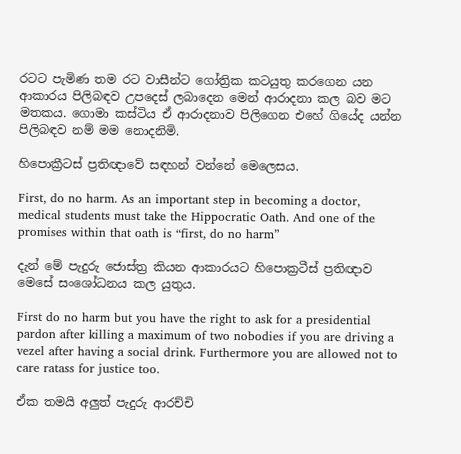රටට පැමිණ තම රට වාසීන්ට ගෝත්‍රික කටයුතු කරගෙන යන ආකාරය පිලිබඳව උපදෙස් ලබාදෙන මෙන් ආරාදනා කල බව මට මතකය. ගොමා කස්ටිය ඒ ආරාදනාව පිලිගෙන එහේ ගියේද යන්න පිලිබඳව නම් මම නොදනිමි.

හිපොක්‍රීටස් ප්‍රතිඥාවේ සඳහන් වන්නේ මෙලෙසය.

First, do no harm. As an important step in becoming a doctor, medical students must take the Hippocratic Oath. And one of the promises within that oath is “first, do no harm”

දැන් මේ පැදුරු ජොස්ත්‍ර කියන ආකාරයට හිපොක්‍රටීස් ප්‍රතිඥාව මෙසේ සංශෝධනය කල යුතුය.

First do no harm but you have the right to ask for a presidential pardon after killing a maximum of two nobodies if you are driving a vezel after having a social drink. Furthermore you are allowed not to care ratass for justice too.

ඒක තමයි අලුත් පැදුරු ආරච්චි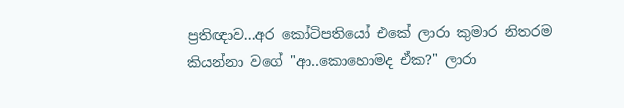ප්‍රතිඥාව...අර කෝටිපතියෝ එකේ ලාරා කුමාර නිතරම කියන්නා වගේ "ආ..කොහොමද ඒක?" ලාරා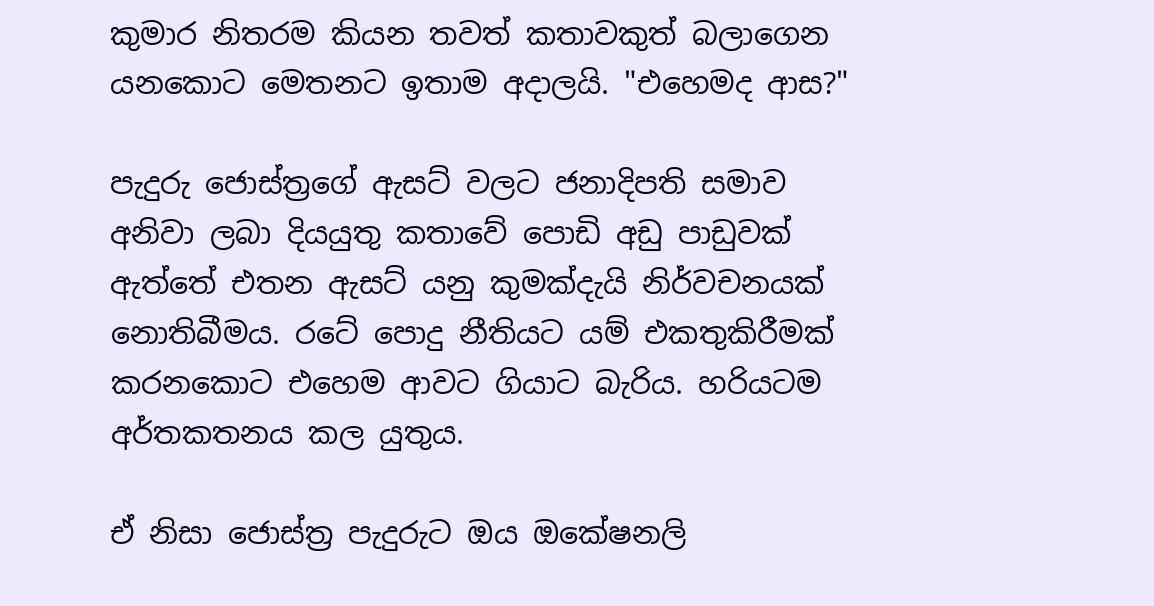කුමාර නිතරම කියන තවත් කතාවකුත් බලාගෙන යනකොට මෙතනට ඉතාම අදාලයි. "එහෙමද ආස?"

පැදුරු ජොස්ත්‍රගේ ඇසට් වලට ජනාදිපති සමාව අනිවා ලබා දියයුතු කතාවේ පොඩි අඩු පාඩුවක් ඇත්තේ එතන ඇසට් යනු කුමක්දැයි නිර්වචනයක් නොතිබීමය. රටේ පොදු නීතියට යම් එකතුකිරීමක් කරනකොට එහෙම ආවට ගියාට බැරිය. හරියටම අර්තකතනය කල යුතුය.

ඒ නිසා ජොස්ත්‍ර පැදුරුට ඔය ඔකේෂනලි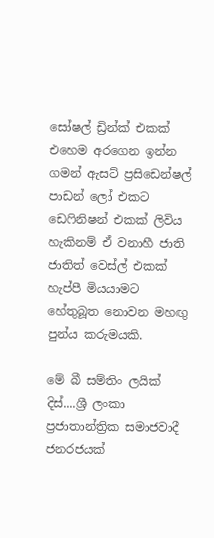සෝෂල් ඩ්‍රින්ක් එකක් එහෙම අරගෙන ඉන්න ගමන් ඇසට් ප්‍රසිඩෙන්ෂල් පාඩන් ලෝ එකට ඩෙෆිනිෂන් එකක් ලිවිය හැකිනම් ඒ වනාහී ජාති ජාතිත් වෙස්ල් එකක් හැප්පී මියයාමට හේතුබූත නොවන මහඟු පුන්ය කරුමයකි.

මේ බී සම්තිං ලයික් දිස්....ශ්‍රී ලංකා ප්‍රජාතාන්ත්‍රික සමාජවාදී ජනරජයක්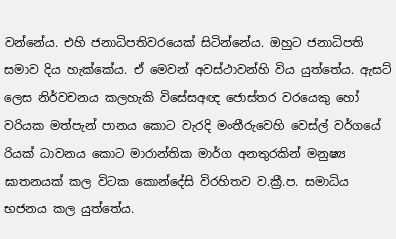වන්නේය. එහි ජනාධිපතිවරයෙක් සිටින්නේය. ඔහුට ජනාධිපති සමාව දිය හැක්කේය. ඒ මෙවන් අවස්ථාවන්හි විය යුත්තේය. ඇසට් ලෙස නිර්වචනය කලහැකි විසේසඅඥ ජොස්තර වරයෙකු හෝ වරියක මත්පැන් පානය කොට වැරදි මංතීරුවෙහි වෙස්ල් වර්ගයේ රියක් ධාවනය කොට මාරාන්තික මාර්ග අනතුරකින් මනුෂ්‍ය ඝාතනයක් කල විටක කොන්දේසි විරහිතව ව.ක්‍රී.ප. සමාධිය භජනය කල යුත්තේය.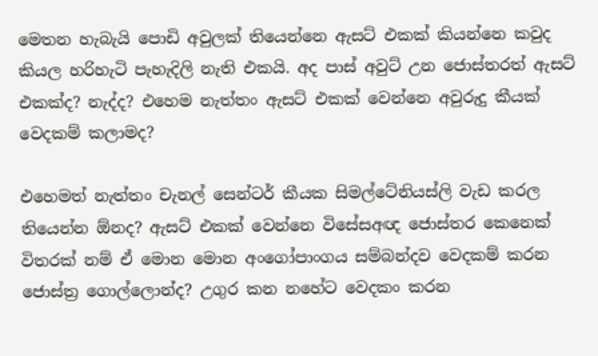මෙතන හැබැයි පොඩි අවුලක් තියෙන්නෙ ඇසට් එකක් කියන්නෙ කවුද කියල හරිහැටි පැහැදිලි නැති එකයි. අද පාස් අවුට් උන ජොස්තරත් ඇසට් එකක්ද? නැද්ද? එහෙම නැත්තං ඇසට් එකක් වෙන්නෙ අවුරුදු කීයක් වෙදකම් කලාමද?

එහෙමත් නැත්තං චැනල් සෙන්ටර් කීයක සිමල්ටේනියස්ලි වැඩ කරල තියෙන්න ඕනද? ඇසට් එකක් වෙන්නෙ විසේසඅඥ ජොස්තර කෙනෙක් විතරක් නම් ඒ මොන මොන අංගෝපාංගය සම්බන්දව වෙදකම් කරන ජොස්ත්‍ර ගොල්ලොන්ද? උගුර කන නහේට වෙදකං කරන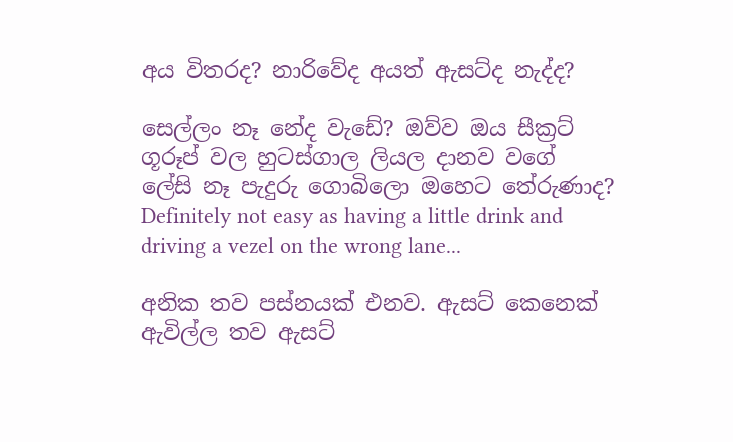අය විතරද? නාරිවේද අයත් ඇසට්ද නැද්ද?

සෙල්ලං නෑ නේද වැඩේ? ඔව්ව ඔය සීක්‍රට් ගූරූප් වල හුටස්ගාල ලියල දානව වගේ ලේසි නෑ පැදුරු ගොබිලො ඔහෙට තේරුණාද? Definitely not easy as having a little drink and driving a vezel on the wrong lane...

අනික තව පස්නයක් එනව. ඇසට් කෙනෙක් ඇවිල්ල තව ඇසට්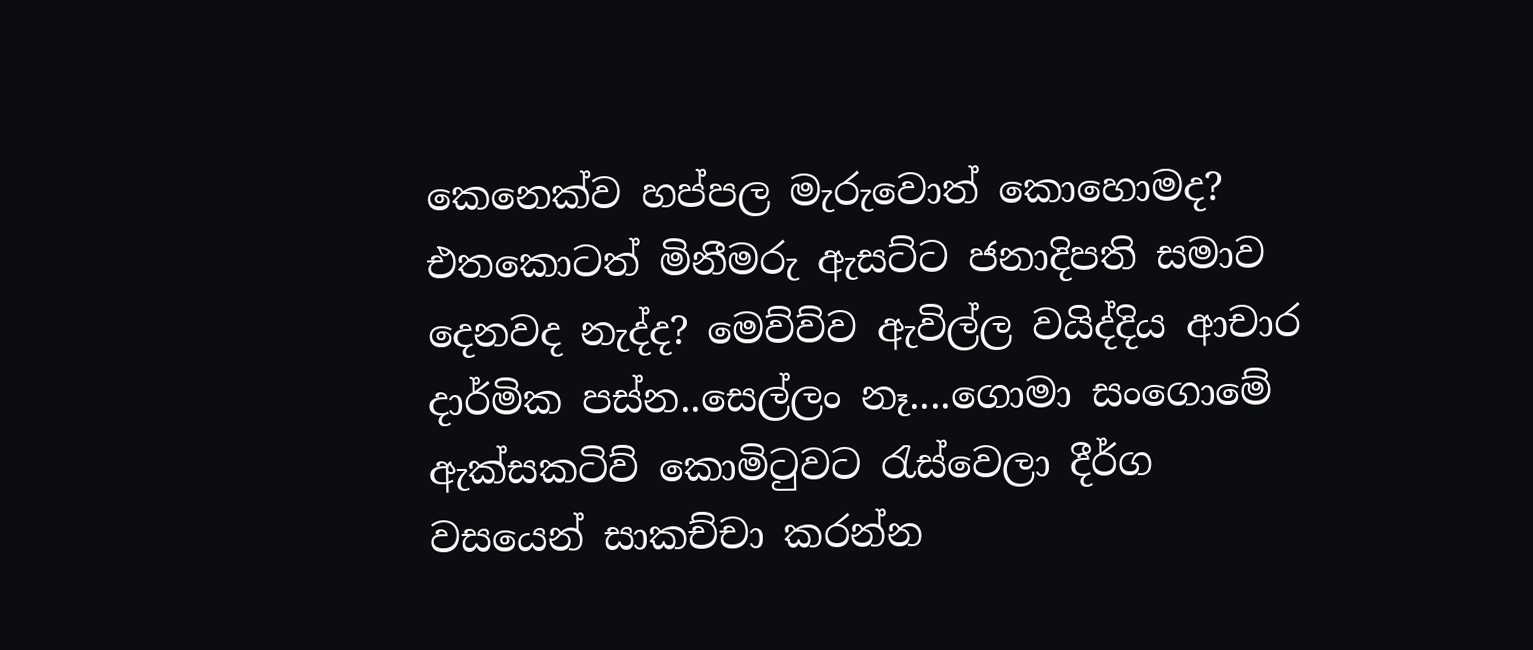කෙනෙක්ව හප්පල මැරුවොත් කොහොමද? එතකොටත් මිනීමරු ඇසට්ට ජනාදිපති සමාව දෙනවද නැද්ද? මෙව්ව්ව ඇවිල්ල වයිද්දිය ආචාර දාර්මික පස්න..සෙල්ලං නෑ....ගොමා සංගොමේ ඇක්සකටිව් කොමිටුවට රැස්වෙලා දීර්ග වසයෙන් සාකච්චා කරන්න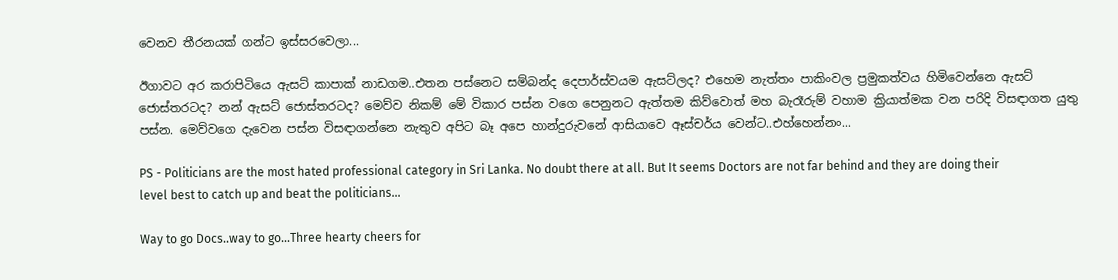වෙනව තීරනයක් ගන්ට ඉස්සරවෙලා...

ඊගාවට අර කරාපිටියෙ ඇසට් කාපාක් නාඩගම..එතන පස්නෙට සම්බන්ද දෙපාර්ස්වයම ඇසට්ලද? එහෙම නැත්තං පාකිංවල ප්‍රමුකත්වය හිමිවෙන්නෙ ඇසට් ජොස්තරටද? නන් ඇසට් ජොස්තරටද? මෙව්ව නිකම් මේ විකාර පස්න වගෙ පෙනුනට ඇත්තම කිව්වොත් මහ බැරෑරුම් වහාම ක්‍රියාත්මක වන පරිදි විසඳාගත යුතු පස්න. මෙව්වගෙ දැවෙන පස්න විසඳාගන්නෙ නැතුව අපිට බෑ අපෙ හාන්දුරුවනේ ආසියාවෙ ඈස්චර්ය වෙන්ට..එහ්හෙන්නං...

PS - Politicians are the most hated professional category in Sri Lanka. No doubt there at all. But It seems Doctors are not far behind and they are doing their level best to catch up and beat the politicians…

Way to go Docs..way to go…Three hearty cheers for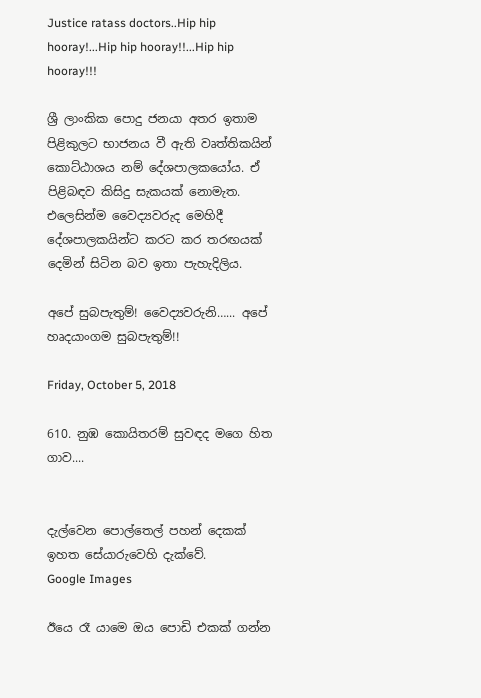Justice ratass doctors..Hip hip hooray!...Hip hip hooray!!...Hip hip hooray!!!

ශ්‍රී ලාංකික පොදු ජනයා අතර ඉතාම පිළිකුලට භාජනය වී ඇති වෘත්තිකයින් කොට්ඨාශය නම් දේශපාලකයෝය. ඒ පිළිබඳව කිසිදු සැකයක් නොමැත. එලෙසින්ම වෛද්‍යවරුද මෙහිදී දේශපාලකයින්ට කරට කර තරඟයක් දෙමින් සිටින බව ඉතා පැහැදිලිය.

අපේ සුබපැතුම්! වෛද්‍යවරුනි…... අපේ හෘදයාංගම සුබපැතුම්!!

Friday, October 5, 2018

610. නුඹ කොයිතරම් සුවඳද මගෙ හිත ගාව....


දැල්වෙන පොල්තෙල් පහන් දෙකක්
ඉහත සේයාරුවෙහි දැක්වේ.
Google Images

ඊයෙ රෑ යාමෙ ඔය පොඩි එකක් ගන්න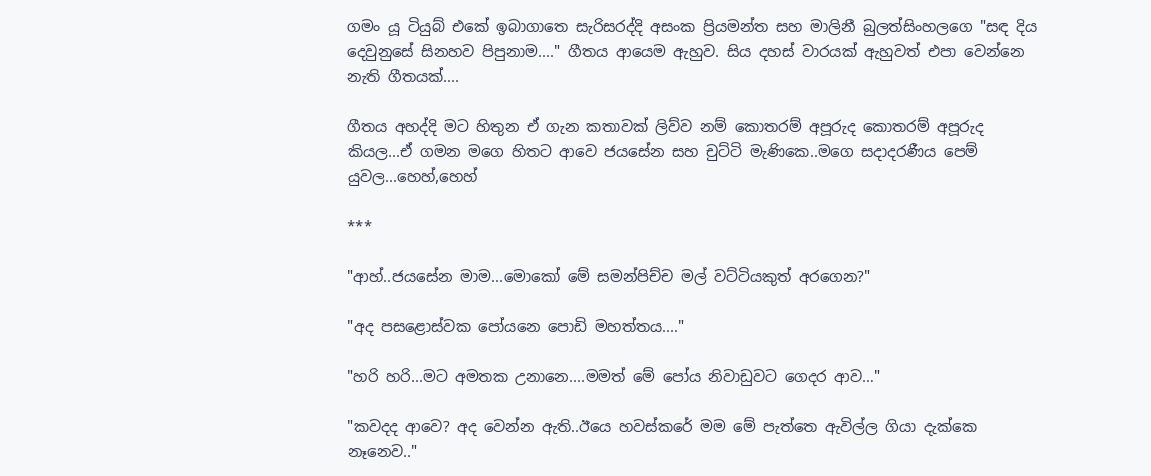ගමං යූ ටියුබ් එකේ ඉබාගාතෙ සැරිසරද්දි අසංක ප්‍රියමන්ත සහ මාලිනී බුලත්සිංහලගෙ "සඳ දිය දෙවුනුසේ සිනහව පිපුනාම...." ගීතය ආයෙම ඇහුව. සිය දහස් වාරයක් ඇහුවත් එපා වෙන්නෙ නැති ගීතයක්....

ගීතය අහද්දි මට හිතුන ඒ ගැන කතාවක් ලිව්ව නම් කොතරම් අපූරුද කොතරම් අපූරුද කියල...ඒ ගමන මගෙ හිතට ආවෙ ජයසේන සහ චුට්ටි මැණිකෙ..මගෙ සදාදරණීය පෙම් යුවල...හෙහ්,හෙහ්

***

"ආහ්..ජයසේන මාම...මොකෝ මේ සමන්පිච්ච මල් වට්ටියකුත් අරගෙන?"

"අද පසළොස්වක පෝයනෙ පොඩි මහත්තය...."

"හරි හරි...මට අමතක උනානෙ....මමත් මේ පෝය නිවාඩුවට ගෙදර ආව…"

"කවදද ආවෙ? අද වෙන්න ඇති..ඊයෙ හවස්කරේ මම මේ පැත්තෙ ඇවිල්ල ගියා දැක්කෙ නෑනෙව.."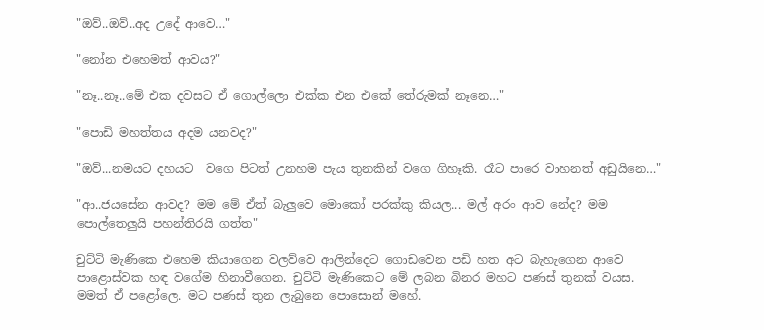"ඔව්..ඔව්..අද උදේ ආවෙ…"

"නෝන එහෙමත් ආවය?"

"නෑ..නෑ..මේ එක දවසට ඒ ගොල්ලො එක්ක එන එකේ තේරුමක් නෑනෙ…"

"පොඩි මහත්තය අදම යනවද?"

"ඔව්...නමයට දහයට  වගෙ පිටත් උනහම පැය තුනකින් වගෙ ගිහෑකි. රෑට පාරෙ වාහනත් අඩුයිනෙ…"

"ආ..ජයසේන ආවද? මම මේ ඒත් බැලුවෙ මොකෝ පරක්කු කියල... මල් අරං ආව නේද? මම පොල්තෙලුයි පහන්තිරයි ගත්ත"

චුට්ටි මැණිකෙ එහෙම කියාගෙන වලව්වෙ ආලින්දෙට ගොඩවෙන පඩි හත අට බැහැගෙන ආවෙ පාළොස්වක හඳ වගේම හිනාවීගෙන. චුට්ටි මැණිකෙට මේ ලබන බිනර මහට පණස් තුනක් වයස. මමත් ඒ පළෝලෙ. මට පණස් තුන ලැබුනෙ පොසොන් මහේ.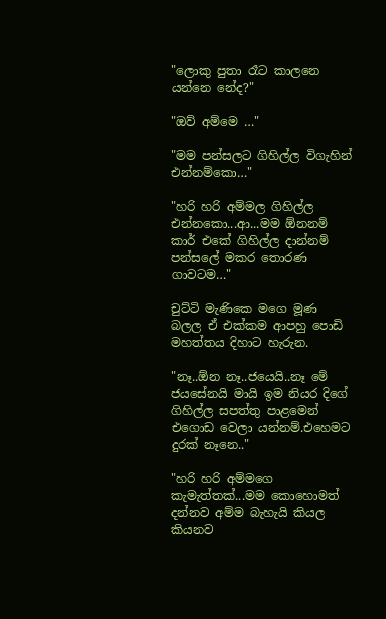"ලොකු පුතා රෑට කාලනෙ යන්නෙ නේද?"

"ඔව් අම්මෙ …"

"මම පන්සලට ගිහිල්ල විගැහින් එන්නම්කො…"

"හරි හරි අම්මල ගිහිල්ල එන්නකො...ආ...මම ඕනනම් කාර් එකේ ගිහිල්ල දාන්නම් පන්සලේ මකර තොරණ ගාවටම…"

චුට්ටි මැණිකෙ මගෙ මූණ බලල ඒ එක්කම ආපහු පොඩි මහත්තය දිහාට හැරුන.

"නෑ..ඕන නෑ..ජයෙයි..නෑ මේ ජයසේනයි මායි ඉම නියර දිගේ ගිහිල්ල සපත්තු පාළමෙන් එගොඩ වෙලා යන්නම්.එහෙමට දුරක් නෑනෙ.."

"හරි හරි අම්මගෙ කැමැත්තක්...මම කොහොමත් දන්නව අම්ම බැහැයි කියල කියනව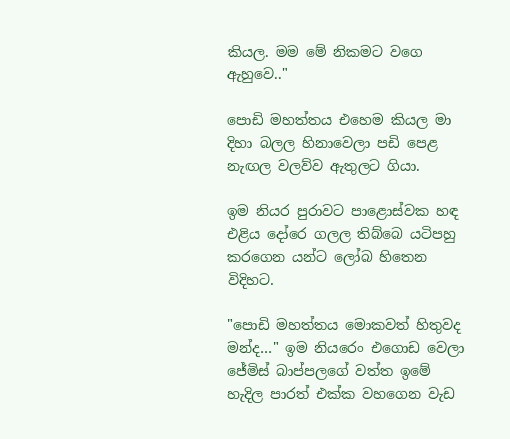කියල. මම මේ නිකමට වගෙ ඇහුවෙ.."

පොඩි මහත්තය එහෙම කියල මා දිහා බලල හිනාවෙලා පඩි පෙළ නැඟල වලව්ව ඇතුලට ගියා.

ඉම නියර පුරාවට පාළොස්වක හඳ එළිය දෝරෙ ගලල තිබ්බෙ යටිපහු කරගෙන යන්ට ලෝබ හිතෙන විදිහට.

"පොඩි මහත්තය මොකවත් හිතුවද මන්ද…" ඉම නියරෙං එගොඩ වෙලා ජේමිස් බාප්පලගේ වත්ත ඉමේ හැදිල පාරත් එක්ක වහගෙන වැඩ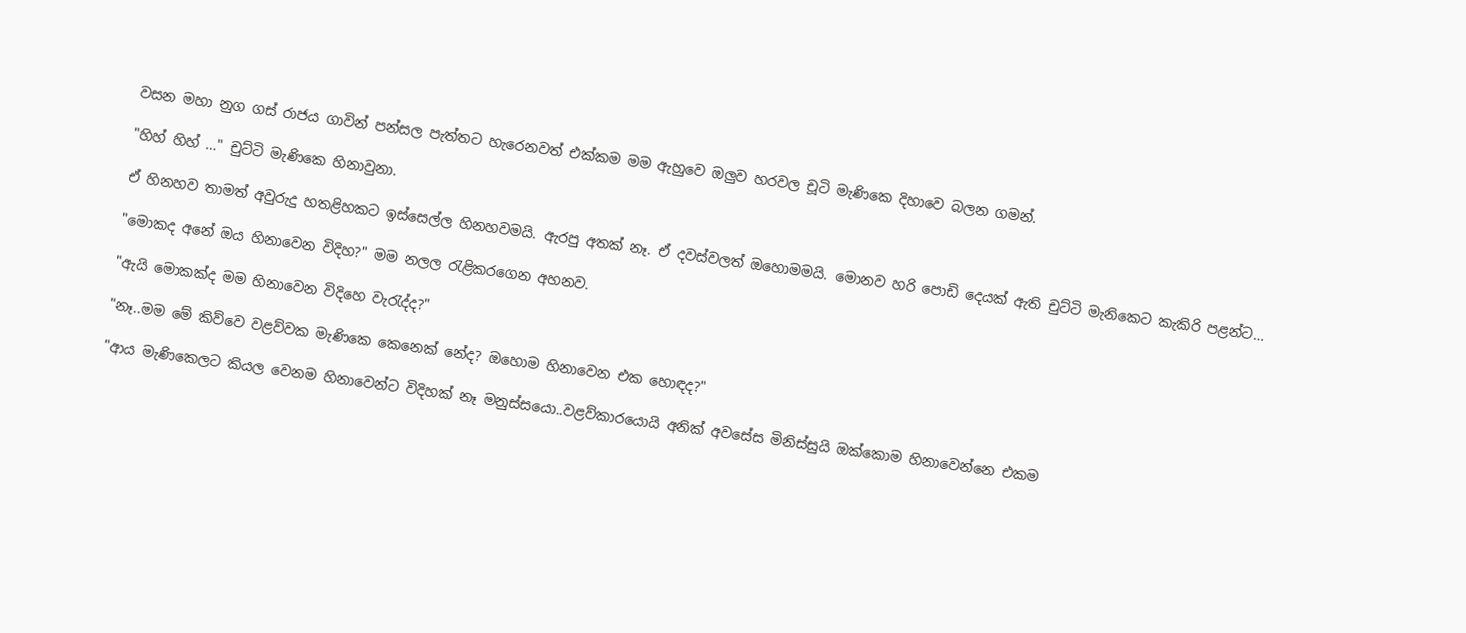වසන මහා නුග ගස් රාජය ගාවින් පන්සල පැත්තට හැරෙනවත් එක්කම මම ඇහුවෙ ඔලුව හරවල චූටි මැණිකෙ දිහාවෙ බලන ගමන්.

"හිහ් හිහ් …" චුට්ටි මැණිකෙ හිනාවුනා.

ඒ හිනහව තාමත් අවුරුදු හතළිහකට ඉස්සෙල්ල හිනහවමයි. ඇරපු අතක් නෑ. ඒ දවස්වලත් ඔහොමමයි. මොනව හරි පොඩි දෙයක් ඇති චුට්ටි මැනිකෙට කැකිරි පළන්ට…

"මොකද අනේ ඔය හිනාවෙන විදිහ?" මම නලල රැළිකරගෙන අහනව.

"ඇයි මොකක්ද මම හිනාවෙන විදිහෙ වැරැද්ද?"

"නෑ..මම මේ කිව්වෙ වළව්වක මැණිකෙ කෙනෙක් නේද? ඔහොම හිනාවෙන එක හොඳද?"

"ආය මැණිකෙලට කියල වෙනම හිනාවෙන්ට විදිහක් නෑ මනුස්සයො..වළව්කාරයොයි අනික් අවසේස මිනිස්සුයි ඔක්කොම හිනාවෙන්නෙ එකම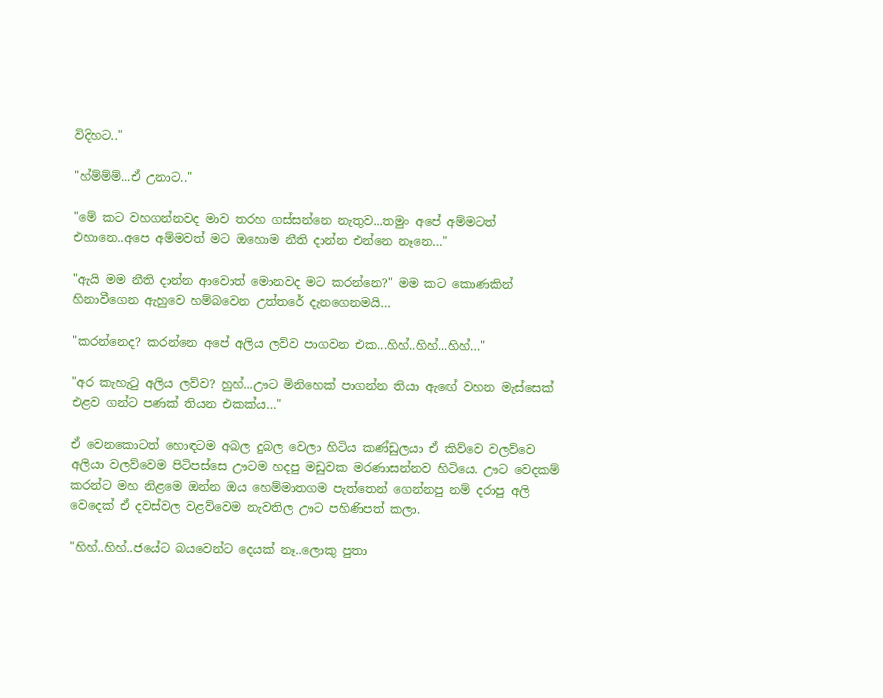විදිහට.."

"හ්ම්ම්ම්...ඒ උනාට.."

"මේ කට වහගන්නවද මාව තරහ ගස්සන්නෙ නැතුව...තමුං අපේ අම්මටත් එහානෙ..අපෙ අම්මවත් මට ඔහොම නීති දාන්න එන්නෙ නෑනෙ…"

"ඇයි මම නීති දාන්න ආවොත් මොනවද මට කරන්නෙ?" මම කට කොණකින් හිනාවීගෙන ඇහුවෙ හම්බවෙන උත්තරේ දැනගෙනමයි…

"කරන්නෙද? කරන්නෙ අපේ අලිය ලව්ව පාගවන එක...හිහ්..හිහ්...හිහ්…"

"අර කැහැටු අලිය ලව්ව? හුහ්...ඌට මිනිහෙක් පාගන්න තියා ඇඟේ වහන මැස්සෙක් එළව ගන්ට පණක් තියන එකක්ය…"

ඒ වෙනකොටත් හොඳටම අබල දුබල වෙලා හිටිය කණ්ඩුලයා ඒ කිව්වෙ වලව්වෙ අලියා වලව්වෙම පිටිපස්සෙ ඌටම හදපු මඩුවක මරණාසන්නව හිටියෙ. ඌට වෙදකම් කරන්ට මහ නිළමෙ ඔන්න ඔය හෙම්මාතගම පැත්තෙන් ගෙන්නපු නම් දරාපු අලි වෙදෙක් ඒ දවස්වල වළව්වෙම නැවතිල ඌට පහිණිපත් කලා.

"හිහ්..හිහ්..ජයේට බයවෙන්ට දෙයක් නෑ..ලොකු පුතා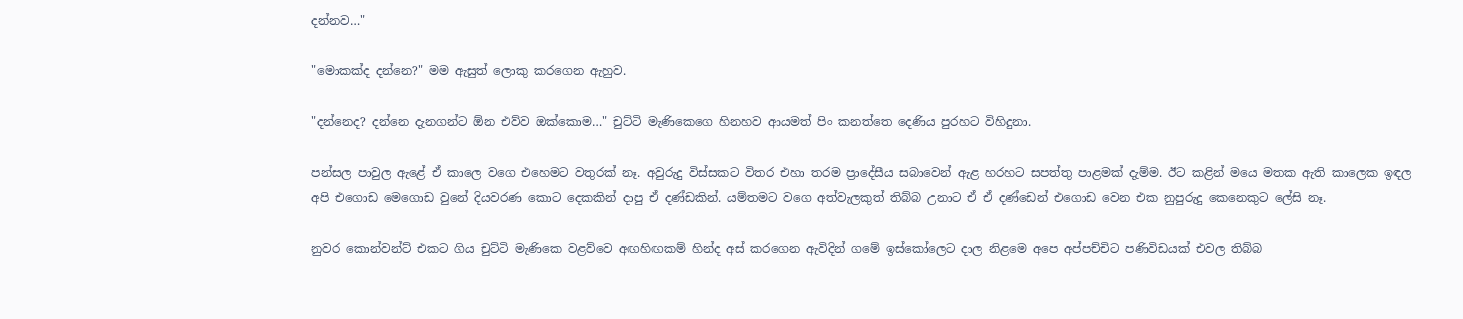දන්නව…"

"මොකක්ද දන්නෙ?" මම ඇසුත් ලොකු කරගෙන ඇහුව.

"දන්නෙද? දන්නෙ දැනගන්ට ඕන එව්ව ඔක්කොම…" චුට්ටි මැණිකෙගෙ හිනහව ආයමත් පිං කනත්තෙ දෙණිය පුරහට විහිදුනා.

පන්සල පාවුල ඇළේ ඒ කාලෙ වගෙ එහෙමට වතුරක් නෑ. අවුරුදු විස්සකට විතර එහා තරම ප්‍රාදේසීය සබාවෙන් ඇළ හරහට සපත්තු පාළමක් දැම්ම. ඊට කළින් මයෙ මතක ඇති කාලෙක ඉඳල අපි එගොඩ මෙගොඩ වුනේ දියවරණ කොට දෙකකින් දාපු ඒ දණ්ඩකින්. යම්තමට වගෙ අත්වැලකුත් තිබ්බ උනාට ඒ ඒ දණ්ඩෙන් එගොඩ වෙන එක නුපුරුදු කෙනෙකුට ලේසි නෑ.

නුවර කොන්වන්ට් එකට ගිය චුට්ටි මැණිකෙ වළව්වෙ අඟහිඟකම් හින්ද අස් කරගෙන ඇවිදින් ගමේ ඉස්කෝලෙට දාල නිළමෙ අපෙ අප්පච්චිට පණිවිඩයක් එවල තිබ්බ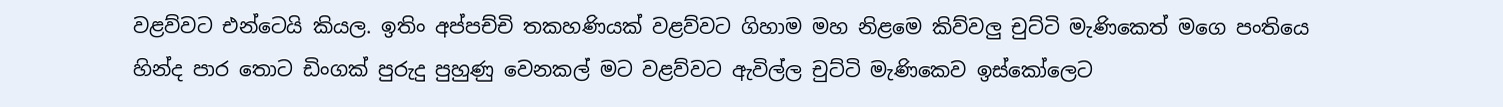වළව්වට එන්ටෙයි කියල. ඉතිං අප්පච්චි තකහණියක් වළව්වට ගිහාම මහ නිළමෙ කිව්වලු චුට්ටි මැණිකෙත් මගෙ පංතියෙ හින්ද පාර තොට ඩිංගක් පුරුදු පුහුණු වෙනකල් මට වළව්වට ඇවිල්ල චුට්ටි මැණිකෙව ඉස්කෝලෙට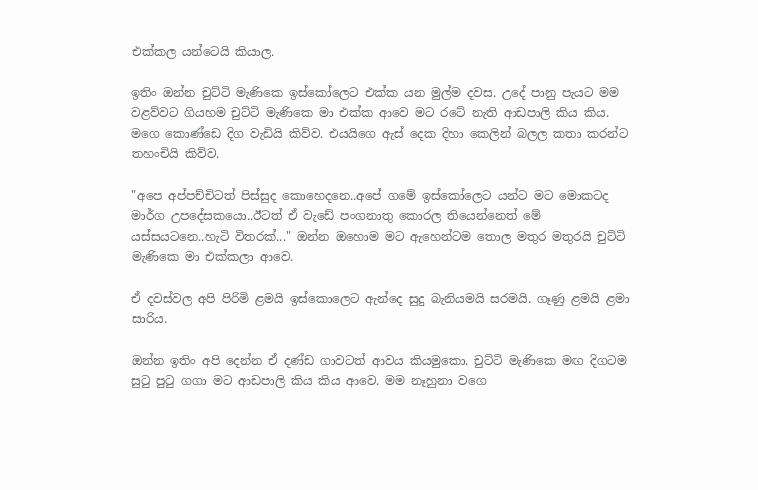එක්කල යන්ටෙයි කියාල.

ඉතිං ඔන්න චුට්ටි මැණිකෙ ඉස්කෝලෙට එක්ක යන මුල්ම දවස. උදේ පානු පැයට මම වළව්වට ගියහම චුට්ටි මැණිකෙ මා එක්ක ආවෙ මට රටේ නැති ආඩපාලි කිය කිය. මගෙ කොණ්ඩෙ දිග වැඩියි කිව්ව. එයයිගෙ ඇස් දෙක දිහා කෙලින් බලල කතා කරන්ට තහංචියි කිව්ව.

"අපෙ අප්පච්චිටත් පිස්සුද කොහෙදනෙ..අපේ ගමේ ඉස්කෝලෙට යන්ට මට මොකටද මාර්ග උපදේසකයො..ඊටත් ඒ වැඩේ පංගනාතු කොරල තියෙන්නෙත් මේ යස්සයටනෙ..හැටි විතරක්..." ඔන්න ඔහොම මට ඇහෙන්ටම තොල මතුර මතුරයි චුට්ටි මැණිකෙ මා එක්කලා ආවෙ.

ඒ දවස්වල අපි පිරිමි ළමයි ඉස්කොලෙට ඇන්දෙ සුදු බැනියමයි සරමයි. ගෑණු ළමයි ළමා සාරිය.

ඔන්න ඉතිං අපි දෙන්න ඒ දණ්ඩ ගාවටත් ආවය කියමුකො. චුට්ටි මැණිකෙ මඟ දිගටම සුටු පුටු ගගා මට ආඩපාලි කිය කිය ආවෙ. මම නෑහුනා වගෙ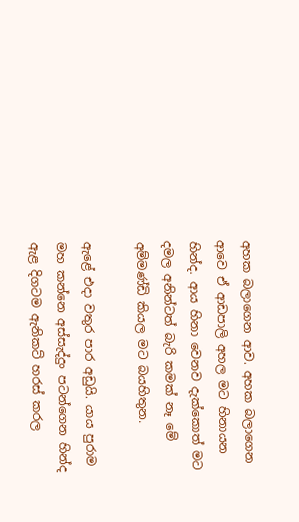අහක බලාගෙන ආව. අහක බලාගෙන ආවෙ ඒ ආඩපාලි අහල මට හිනායන හින්ද. ආය හිනා වෙනව දැක්කොත් මට දමල අනින්ටත් බැරි කමක් නෑ මේ අම්මණ්ඩි කියල මට බයහිතුන.

ඇළේ එදා වතුර පාර අඩුයි. යාය පුරාම මහ කන්නෙ අස්සැද්දුං පටන්ගෙන හින්ද ඇළ දිගටම ඇනිකට් හරස් කරල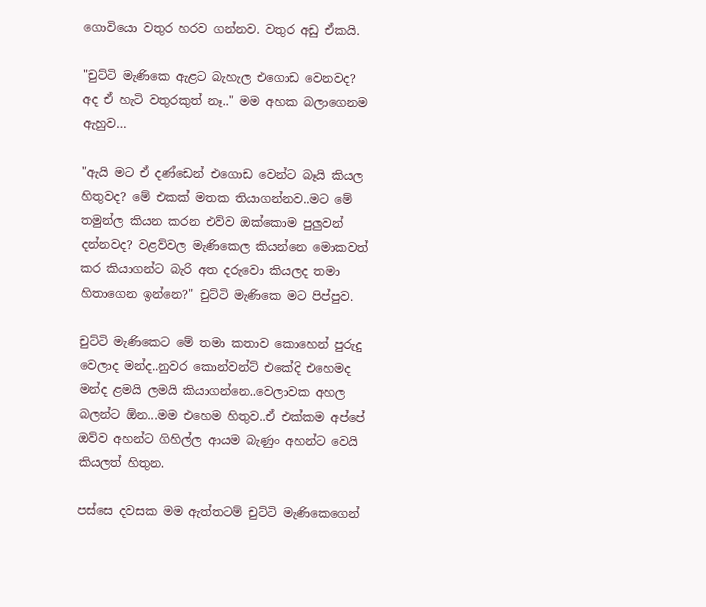ගොවියො වතුර හරව ගන්නව. වතුර අඩු ඒකයි.

"චුට්ටි මැණිකෙ ඇළට බැහැල එගොඩ වෙනවද? අද ඒ හැටි වතුරකුත් නෑ.." මම අහක බලාගෙනම ඇහුව…

"ඇයි මට ඒ දණ්ඩෙන් එගොඩ වෙන්ට බෑයි කියල හිතුවද? මේ එකක් මතක තියාගන්නව..මට මේ තමුන්ල කියන කරන එව්ව ඔක්කොම පුලුවන් දන්නවද? වළව්වල මැණිකෙල කියන්නෙ මොකවත් කර කියාගන්ට බැරි අත දරුවො කියලද තමා හිතාගෙන ඉන්නෙ?" චුට්ටි මැණිකෙ මට පිප්පුව.

චුට්ටි මැණිකෙට මේ තමා කතාව කොහෙන් පුරුදු වෙලාද මන්ද..නුවර කොන්වන්ට් එකේදි එහෙමද මන්ද ළමයි ලමයි කියාගන්නෙ..වෙලාවක අහල බලන්ට ඕන...මම එහෙම හිතුව..ඒ එක්කම අප්පේ ඔව්ව අහන්ට ගිහිල්ල ආයම බැණුං අහන්ට වෙයි කියලත් හිතුන.

පස්සෙ දවසක මම ඇත්තටම් චුට්ටි මැණිකෙගෙන්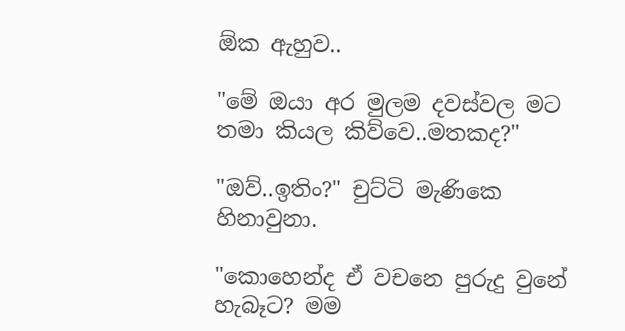ඕක ඇහුව..

"මේ ඔයා අර මුලම දවස්වල මට තමා කියල කිව්වෙ..මතකද?"

"ඔව්..ඉතිං?" චුට්ටි මැණිකෙ හිනාවුනා.

"කොහෙන්ද ඒ වචනෙ පුරුදු වුනේ හැබෑට? මම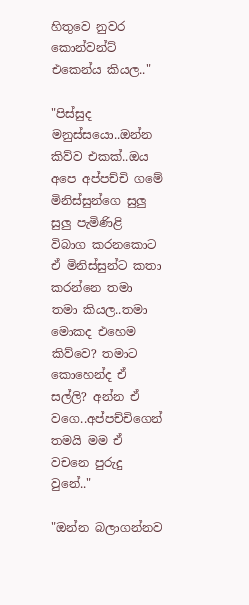හිතුවෙ නුවර කොන්වන්ට් එකෙන්ය කියල.."

"පිස්සුද මනුස්සයො..ඔන්න කිව්ව එකක්..ඔය අපෙ අප්පච්චි ගමේ මිනිස්සුන්ගෙ සුලු සුලු පැමිණිළි විබාග කරනකොට ඒ මිනිස්සුන්ට කතා කරන්නෙ තමා තමා කියල..තමා මොකද එහෙම කිව්වෙ? තමාට කොහෙන්ද ඒ සල්ලි? අන්න ඒ වගෙ..අප්පච්චිගෙන් තමයි මම ඒ වචනෙ පුරුදු වුනේ.."

"ඔන්න බලාගන්නව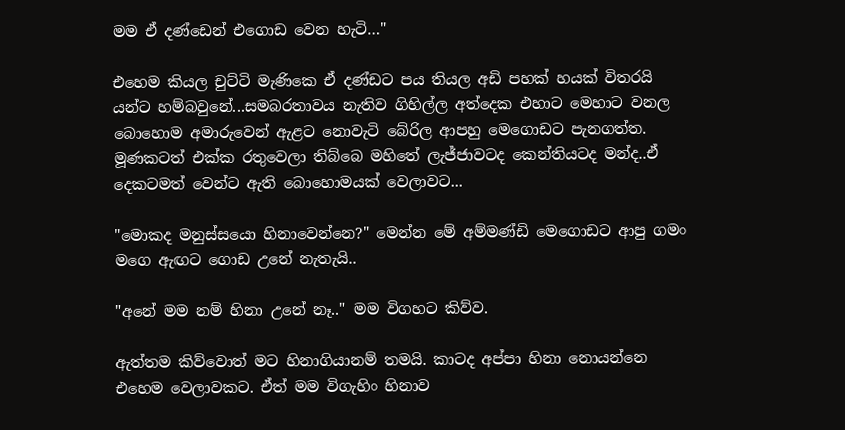මම ඒ දණ්ඩෙන් එගොඩ වෙන හැටි…"

එහෙම කියල චුට්ටි මැණිකෙ ඒ දණ්ඩට පය තියල අඩි පහක් හයක් විතරයි යන්ට හම්බවුනේ...සමබරතාවය නැතිව ගිහිල්ල අත්දෙක එහාට මෙහාට වනල බොහොම අමාරුවෙන් ඇළට නොවැටි බේරිල ආපහු මෙගොඩට පැනගත්ත. මූණකටත් එක්ක රතුවෙලා තිබ්බෙ මහිතේ ලැජ්ජාවටද කෙන්තියටද මන්ද..ඒ දෙකටමත් වෙන්ට ඇති බොහොමයක් වෙලාවට...

"මොකද මනුස්සයො හිනාවෙන්නෙ?" මෙන්න මේ අම්මණ්ඩි මෙගොඩට ආපු ගමං මගෙ ඇඟට ගොඩ උනේ නැතැයි..

"අනේ මම නම් හිනා උනේ නෑ.." මම විගහට කිව්ව.

ඇත්තම කිව්වොත් මට හිනාගියානම් තමයි. කාටද අප්පා හිනා නොයන්නෙ එහෙම වෙලාවකට. ඒත් මම විගැහිං හිනාව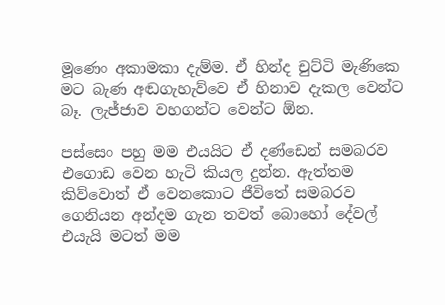මූණෙං අකාමකා දැම්ම. ඒ හින්ද චුට්ටි මැණිකෙ මට බැණ අඬගැහැව්වෙ ඒ හිනාව දැකල වෙන්ට බෑ. ලැජ්ජාව වහගන්ට වෙන්ට ඕන.

පස්සෙං පහු මම එයයිට ඒ දණ්ඩෙන් සමබරව එගොඩ වෙන හැටි කියල දුන්න. ඇත්තම කිව්වොත් ඒ වෙනකොට ජීවිතේ සමබරව ගෙනියන අන්දම ගැන තවත් බොහෝ දේවල් එයැයි මටත් මම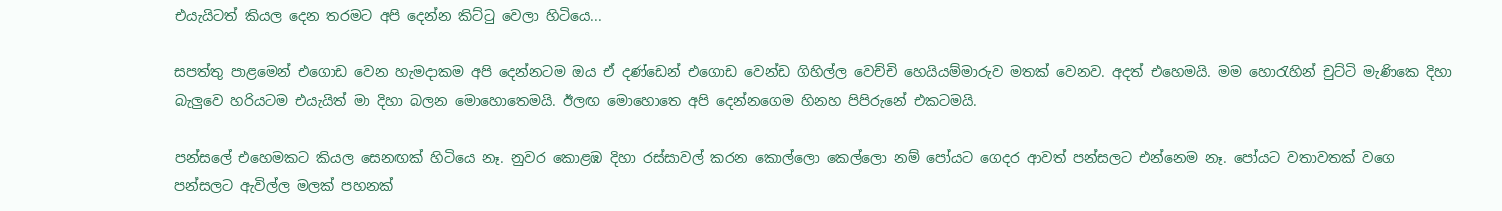එයැයිටත් කියල දෙන තරමට අපි දෙන්න කිට්ටු වෙලා හිටියෙ...

සපත්තු පාළමෙන් එගොඩ වෙන හැමදාකම අපි දෙන්නටම ඔය ඒ දණ්ඩෙන් එගොඩ වෙන්ඩ ගිහිල්ල වෙච්චි හෙයියම්මාරුව මතක් වෙනව. අදත් එහෙමයි. මම හොරැහින් චුට්ටි මැණිකෙ දිහා බැලුවෙ හරියටම එයැයිත් මා දිහා බලන මොහොතෙමයි. ඊලඟ මොහොතෙ අපි දෙන්නගෙම හිනහ පිපිරුනේ එකටමයි.

පන්සලේ එහෙමකට කියල සෙනඟක් හිටියෙ නෑ. නුවර කොළඹ දිහා රස්සාවල් කරන කොල්ලො කෙල්ලො නම් පෝයට ගෙදර ආවත් පන්සලට එන්නෙම නෑ. පෝයට වතාවතක් වගෙ පන්සලට ඇවිල්ල මලක් පහනක්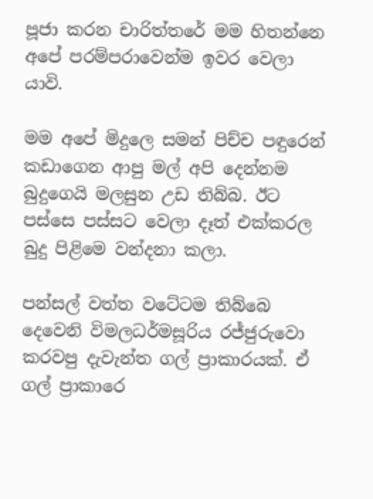පූජා කරන චාරිත්තරේ මම හිතන්නෙ අපේ පරම්පරාවෙන්ම ඉවර වෙලා යාවි.

මම අපේ මිදුලෙ සමන් පිච්ච පඳුරෙන් කඩාගෙන ආපු මල් අපි දෙන්නම බුදුගෙයි මලසුන උඩ තිබ්බ. ඊට පස්සෙ පස්සට වෙලා දෑත් එක්කරල බුදු පිළිමෙ වන්දනා කලා.

පන්සල් වත්ත වටේටම තිබ්බෙ දෙවෙනි විමලධර්මසූරිය රජ්ජුරුවො කරවපු දැවැන්ත ගල් ප්‍රාකාරයක්. ඒ ගල් ප්‍රාකාරෙ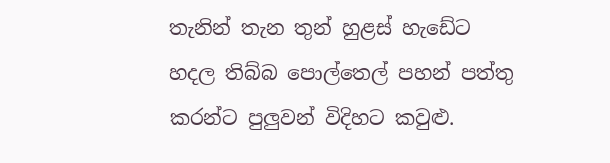තැනින් තැන තුන් හුළස් හැඩේට හදල තිබ්බ පොල්තෙල් පහන් පත්තු කරන්ට පුලුවන් විදිහට කවුළු.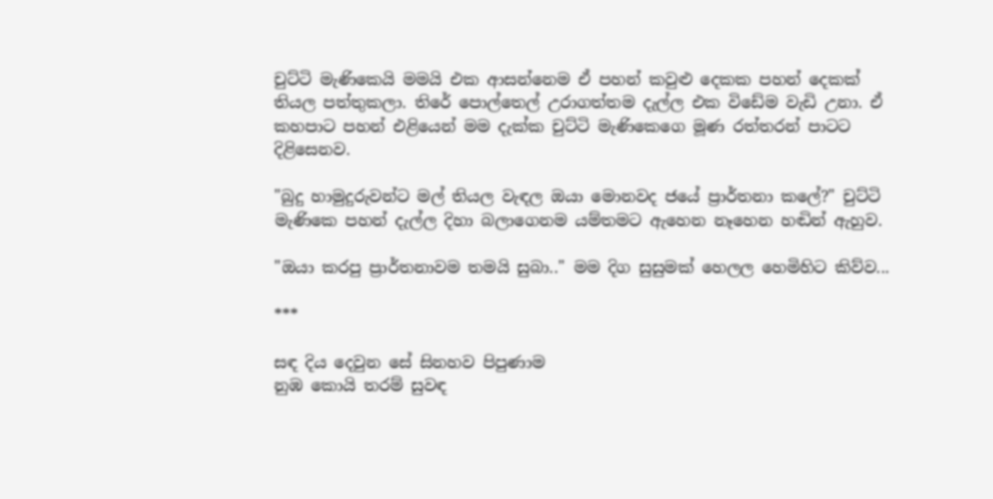චුට්ටි මැණිකෙයි මමයි එක ආසන්නෙම ඒ පහන් කවුළු දෙකක පහන් දෙකක් තියල පත්තුකලා. තිරේ පොල්තෙල් උරාගත්තම දැල්ල එක විඩේම වැඩි උනා. ඒ කහපාට පහන් එළියෙන් මම දැක්ක චුට්ටි මැණිකෙගෙ මූණ රත්තරන් පාටට දිළිසෙනව.

"බුදු හාමුදුරුවන්ට මල් තියල වැඳල ඔයා මොනවද ජයේ ප්‍රාර්තනා කලේ?" චුට්ටි මැණිකෙ පහන් දැල්ල දිහා බලාගෙනම යම්තමට ඇහෙන නෑහෙන හඬින් ඇහුව.

"ඔයා කරපු ප්‍රාර්තනාවම තමයි සුබා.." මම දිග සුසුමක් හෙලල හෙමිහිට කිව්ව...

***

සඳ දිය දෙවුන සේ සිනහව පිපුණාම
නුඹ කොයි තරම් සුවඳ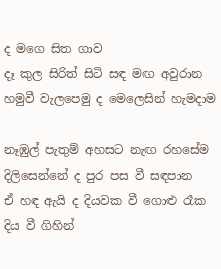ද මගෙ සිත ගාව
දෑ කුල සිරිත් සිටි සඳ මඟ අවුරාන
හමුවී වැලපෙමු ද මෙලෙසින් හැමදාම

නෑඹුල් පැතුම් අහසට නැඟ රහසේම
දිලිසෙන්නේ ද පුර පස වී සඳපාන
ඒ හඳ ඇයි ද දියවක වී ගොළු රෑක
දිය වී ගිහින්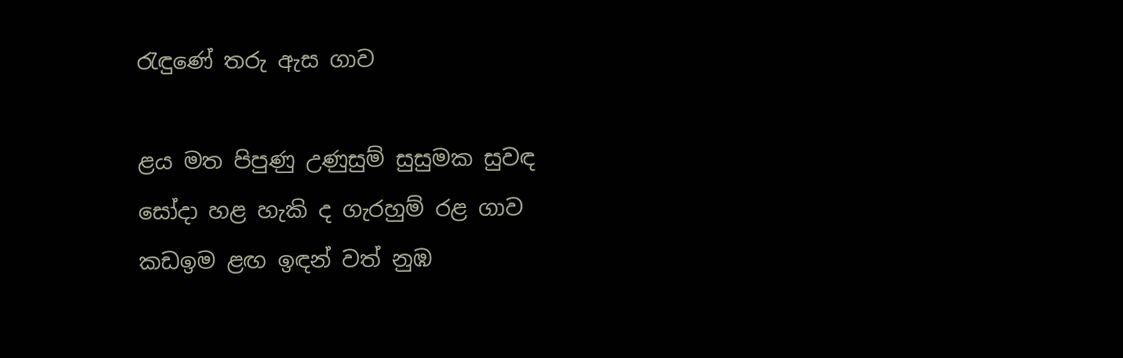රැඳුණේ තරු ඇස ගාව

ළය මත පිපුණු උණුසුම් සුසුමක සුවඳ
සෝදා හළ හැකි ද ගැරහුම් රළ ගාව
කඩඉම ළඟ ඉඳන් වත් නුඹ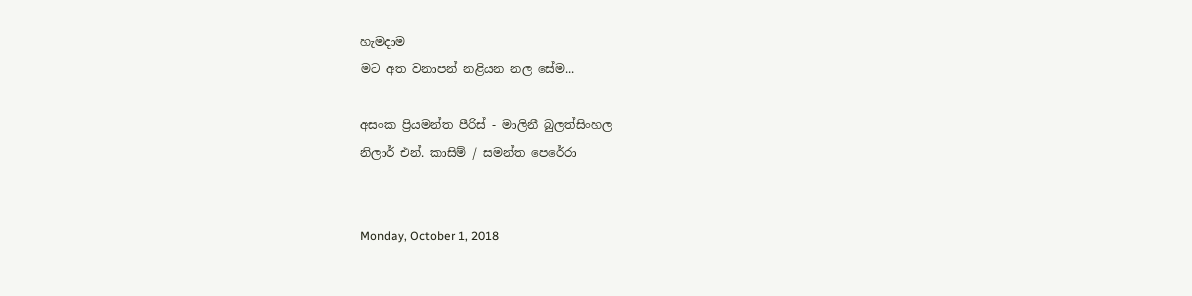හැමදාම
මට අත වනාපන් නළියන නල සේම...

අසංක ප්‍රියමන්ත පීරිස් - මාලිනී බුලත්සිංහල
නිලාර් එන්. කාසිම් / සමන්ත පෙරේරා


Monday, October 1, 2018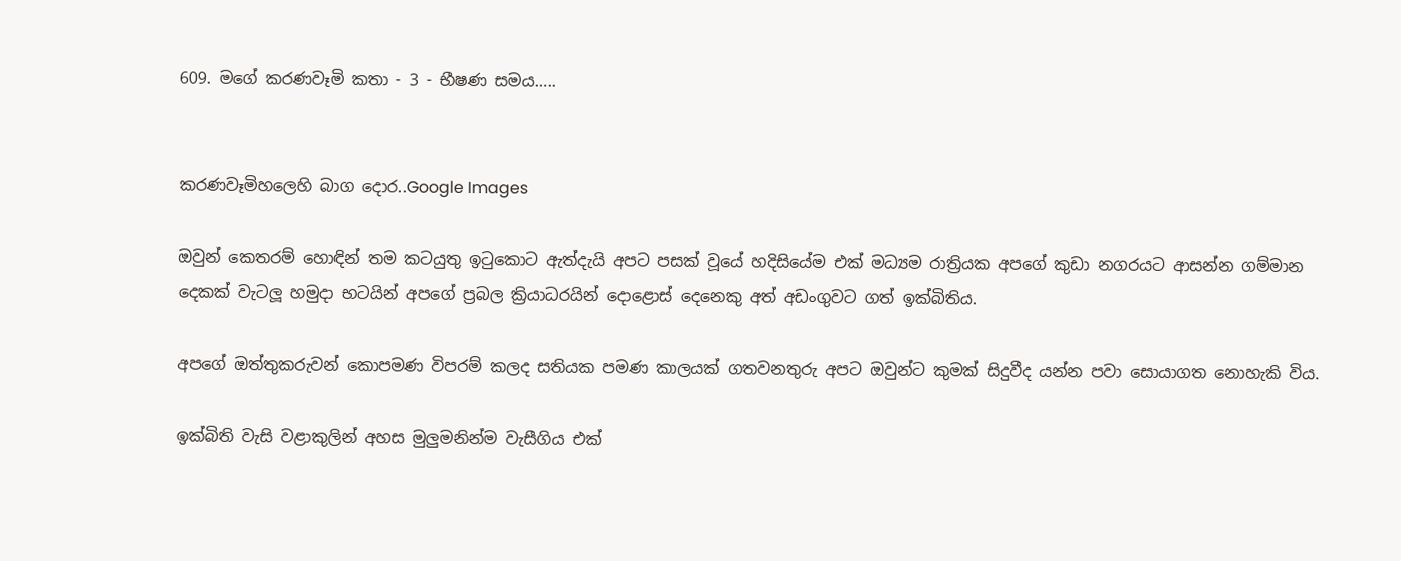609. මගේ කරණවෑමි කතා - 3 - භීෂණ සමය…..


කරණවෑමිහලෙහි බාග දොර..Google Images

ඔවුන් කෙතරම් හොඳින් තම කටයුතු ඉටුකොට ඇත්දැයි අපට පසක් වූයේ හදිසියේම එක් මධ්‍යම රාත්‍රියක අපගේ කුඩා නගරයට ආසන්න ගම්මාන දෙකක් වැටලූ හමුදා භටයින් අපගේ ප්‍රබල ක්‍රියාධරයින් දොළොස් දෙනෙකු අත් අඩංගුවට ගත් ඉක්බිතිය.

අපගේ ඔත්තුකරුවන් කොපමණ විපරම් කලද සතියක පමණ කාලයක් ගතවනතුරු අපට ඔවුන්ට කුමක් සිදුවීද යන්න පවා සොයාගත නොහැකි විය.

ඉක්බිති වැසි වළාකුලින් අහස මුලුමනින්ම වැසීගිය එක්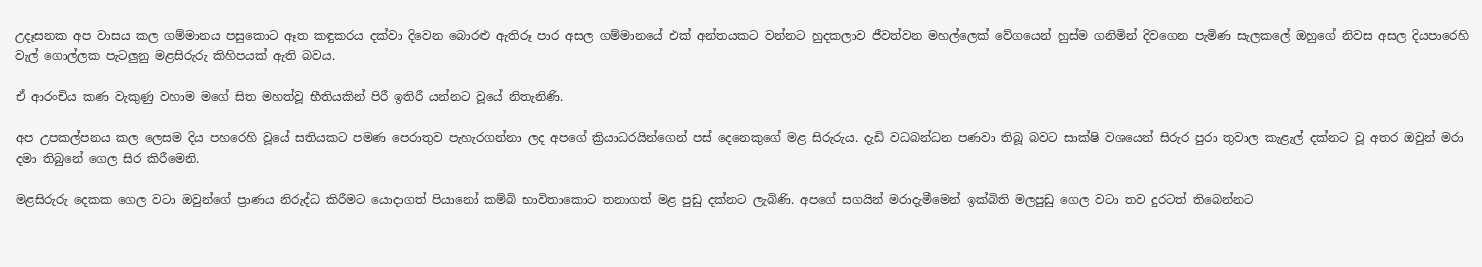උදෑසනක අප වාසය කල ගම්මානය පසුකොට ඈත කඳුකරය දක්වා දිවෙන බොරළු ඇතිරූ පාර අසල ගම්මානයේ එක් අන්තයකට වන්නට හුදකලාව ජීවත්වන මහල්ලෙක් වේගයෙන් හුස්ම ගනිමින් දිවගෙන පැමිණ සැලකලේ ඔහුගේ නිවස අසල දියපාරෙහි වැල් ගොල්ලක පැටලුනු මළසිරුරු කිහිපයක් ඇති බවය.

ඒ ආරංචිය කණ වැකුණු වහාම මගේ සිත මහත්වූ භීතියකින් පිරී ඉතිරී යන්නට වූයේ නිතැනිණි.

අප උපකල්පනය කල ලෙසම දිය පහරෙහි වූයේ සතියකට පමණ පෙරාතුව පැහැරගන්නා ලද අපගේ ක්‍රියාධරයින්ගෙන් පස් දෙනෙකුගේ මළ සිරුරුය. දැඩි වධබන්ධන පණවා තිබූ බවට සාක්ෂි වශයෙන් සිරුර පුරා තුවාල කැළැල් දක්නට වූ අතර ඔවුන් මරා දමා තිබුනේ ගෙල සිර කිරීමෙනි.

මළසිරුරු දෙකක ගෙල වටා ඔවුන්ගේ ප්‍රාණය නිරුද්ධ කිරීමට යොදාගත් පියානෝ කම්බි භාවිතාකොට තනාගත් මළ පුඩු දක්නට ලැබිණි. අපගේ සගයින් මරාදැමීමෙන් ඉක්බිති මලපුඩු ගෙල වටා තව දුරටත් තිබෙන්නට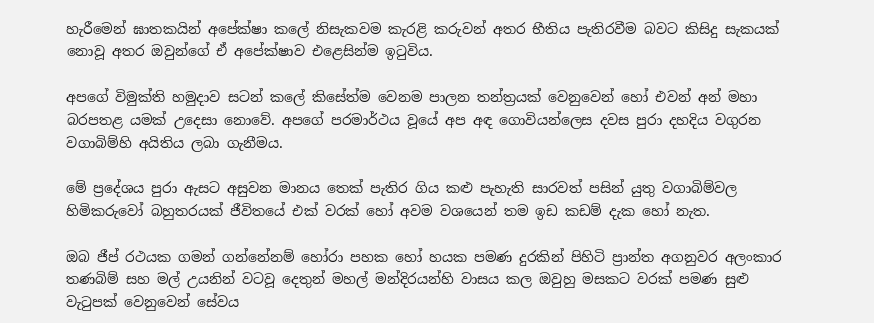හැරීමෙන් ඝාතකයින් අපේක්ෂා කලේ නිසැකවම කැරළි කරුවන් අතර භීතිය පැතිරවීම බවට කිසිදු සැකයක් නොවූ අතර ඔවුන්ගේ ඒ අපේක්ෂාව එළෙසින්ම ඉටුවිය.

අපගේ විමුක්ති හමුදාව සටන් කලේ කිසේත්ම වෙනම පාලන තන්ත්‍රයක් වෙනුවෙන් හෝ එවන් අන් මහා බරපතළ යමක් උදෙසා නොවේ. අපගේ පරමාර්ථය වූයේ අප අඳ ගොවියන්ලෙස දවස පුරා දහදිය වගුරන වගාබිම්හි අයිතිය ලබා ගැනීමය.

මේ ප්‍රදේශය පුරා ඇසට අසුවන මානය තෙක් පැතිර ගිය කළු පැහැති සාරවත් පසින් යුතු වගාබිම්වල හිමිකරුවෝ බහුතරයක් ජීවිතයේ එක් වරක් හෝ අවම වශයෙන් තම ඉඩ කඩම් දැක හෝ නැත.

ඔබ ජීප් රථයක ගමන් ගන්නේනම් හෝරා පහක හෝ හයක පමණ දුරකින් පිහිටි ප්‍රාන්ත අගනුවර අලංකාර තණබිම් සහ මල් උයනින් වටවූ දෙතුන් මහල් මන්දිරයන්හි වාසය කල ඔවුහු මසකට වරක් පමණ සුළු වැටුපක් වෙනුවෙන් සේවය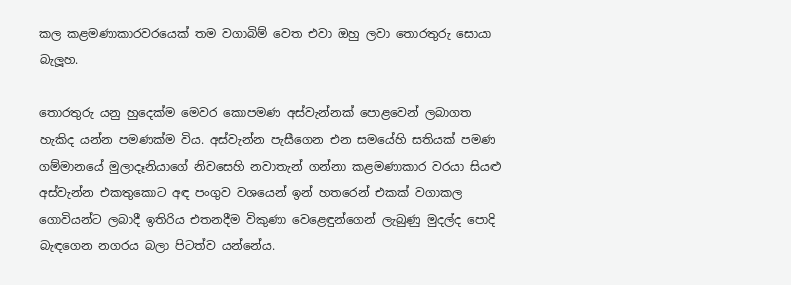කල කළමණාකාරවරයෙක් තම වගාබිම් වෙත එවා ඔහු ලවා තොරතුරු සොයා බැලූහ.

තොරතුරු යනු හුදෙක්ම මෙවර කොපමණ අස්වැන්නක් පොළවෙන් ලබාගත හැකිද යන්න පමණක්ම විය. අස්වැන්න පැසීගෙන එන සමයේහි සතියක් පමණ ගම්මානයේ මුලාදෑනියාගේ නිවසෙහි නවාතැන් ගන්නා කළමණාකාර වරයා සියළු අස්වැන්න එකතුකොට අඳ පංගුව වශයෙන් ඉන් හතරෙන් එකක් වගාකල ගොවියන්ට ලබාදී ඉතිරිය එතනදීම විකුණා වෙළෙඳුන්ගෙන් ලැබුණු මුදල්ද පොදි බැඳගෙන නගරය බලා පිටත්ව යන්නේය.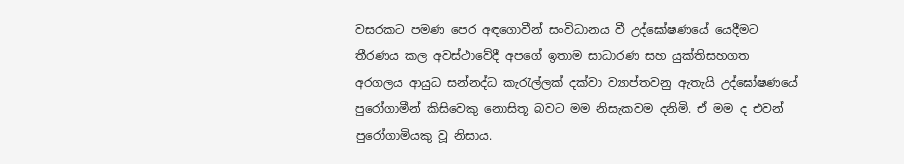වසරකට පමණ පෙර අඳගොවීන් සංවිධානය වී උද්ඝෝෂණයේ යෙදීමට තීරණය කල අවස්ථාවේදී අපගේ ඉතාම සාධාරණ සහ යුක්තිසහගත අරගලය ආයුධ සන්නද්ධ කැරැල්ලක් දක්වා ව්‍යාප්තවනු ඇතැයි උද්ඝෝෂණයේ පුරෝගාමීන් කිසිවෙකු නොසිතූ බවට මම නිසැකවම දනිමි. ඒ මම ද එවන් පුරෝගාමියකු වූ නිසාය.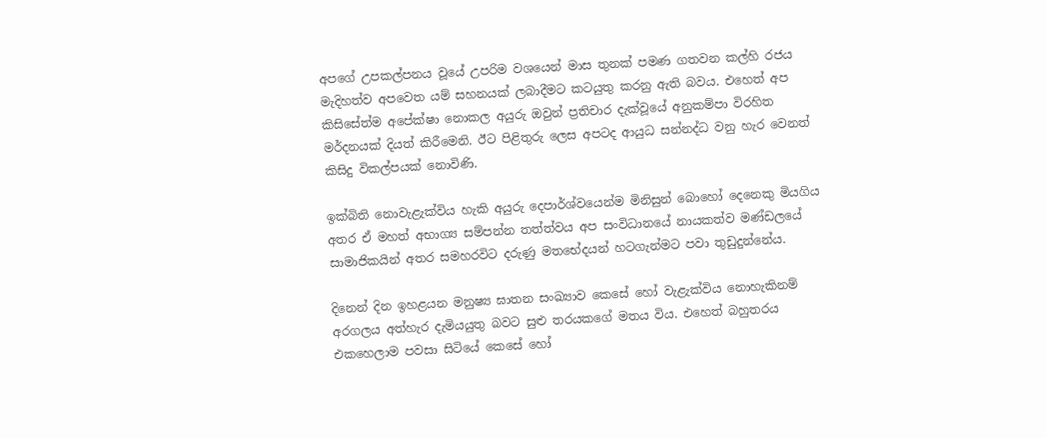අපගේ උපකල්පනය වූයේ උපරිම වශයෙන් මාස තුනක් පමණ ගතවන කල්හි රජය මැදිහත්ව අපවෙත යම් සහනයක් ලබාදීමට කටයුතු කරනු ඇති බවය. එහෙත් අප කිසිසේත්ම අපේක්ෂා නොකල අයුරු ඔවුන් ප්‍රතිචාර දැක්වූයේ අනුකම්පා විරහිත මර්දනයක් දියත් කිරීමෙනි. ඊට පිළිතුරු ලෙස අපටද ආයුධ සන්නද්ධ වනු හැර වෙනත් කිසිදු විකල්පයක් නොවිණි.

ඉක්බිති නොවැළැක්විය හැකි අයුරු දෙපාර්ශ්වයෙන්ම මිනිසුන් බොහෝ දෙනෙකු මියගිය අතර ඒ මහත් අභාග්‍ය සම්පන්න තත්ත්වය අප සංවිධානයේ නායකත්ව මණ්ඩලයේ සාමාජිකයින් අතර සමහරවිට දරුණු මතභේදයන් හටගැන්මට පවා තුඩුදුන්නේය.

දිනෙන් දින ඉහළයන මනුෂ්‍ය ඝාතන සංඛ්‍යාව කෙසේ හෝ වැළැක්විය නොහැකිනම් අරගලය අත්හැර දැමියයුතු බවට සුළු තරයකගේ මතය විය. එහෙත් බහුතරය එකහෙලාම පවසා සිටියේ කෙසේ හෝ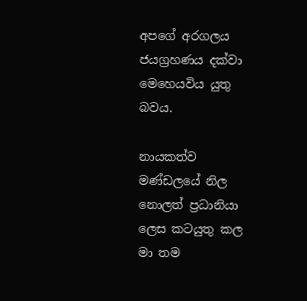අපගේ අරගලය ජයග්‍රහණය දක්වා මෙහෙයවිය යුතු බවය.

නායකත්ව මණ්ඩලයේ නිල නොලත් ප්‍රධානියා ලෙස කටයුතු කල මා තම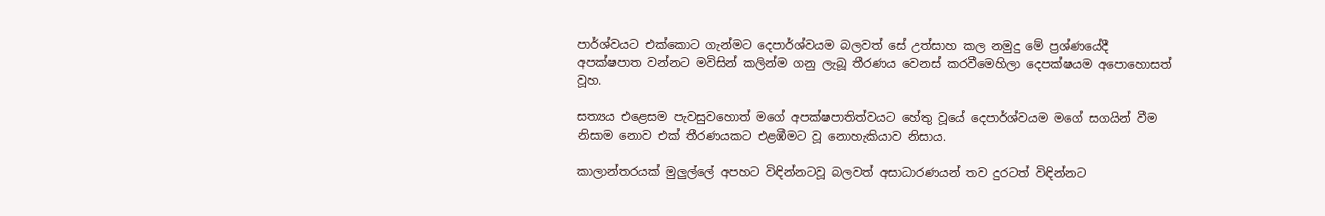පාර්ශ්වයට එක්කොට ගැන්මට දෙපාර්ශ්වයම බලවත් සේ උත්සාහ කල නමුදු මේ ප්‍රශ්ණයේදී අපක්ෂපාත වන්නට මවිසින් කලින්ම ගනු ලැබූ තීරණය වෙනස් කරවීමෙහිලා දෙපක්ෂයම අපොහොසත් වූහ.

සත්‍යය එළෙසම පැවසුවහොත් මගේ අපක්ෂපාතිත්වයට හේතු වූයේ දෙපාර්ශ්වයම මගේ සගයින් වීම නිසාම නොව එක් තීරණයකට එළඹීමට වූ නොහැකියාව නිසාය.

කාලාන්තරයක් මුලුල්ලේ අපහට විඳින්නටවූ බලවත් අසාධාරණයන් තව දුරටත් විඳින්නට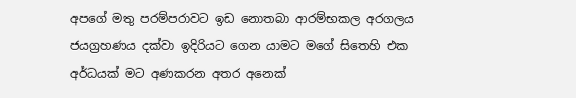අපගේ මතු පරම්පරාවට ඉඩ නොතබා ආරම්භකල අරගලය ජයග්‍රහණය දක්වා ඉදිරියට ගෙන යාමට මගේ සිතෙහි එක අර්ධයක් මට අණකරන අතර අනෙක්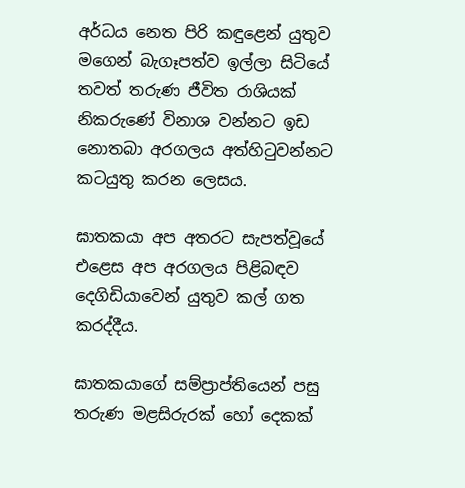අර්ධය නෙත පිරි කඳුළෙන් යුතුව මගෙන් බැගෑපත්ව ඉල්ලා සිටියේ තවත් තරුණ ජීවිත රාශියක් නිකරුණේ විනාශ වන්නට ඉඩ නොතබා අරගලය අත්හිටුවන්නට කටයුතු කරන ලෙසය.

ඝාතකයා අප අතරට සැපත්වූයේ එළෙස අප අරගලය පිළිබඳව දෙගිඩියාවෙන් යුතුව කල් ගත කරද්දීය.

ඝාතකයාගේ සම්ප්‍රාප්තියෙන් පසු තරුණ මළසිරුරක් හෝ දෙකක්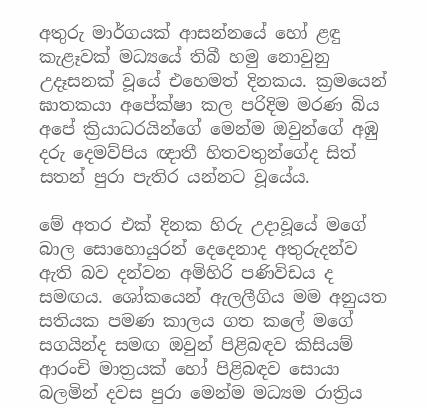අතුරු මාර්ගයක් ආසන්නයේ හෝ ළඳු කැළෑවක් මධ්‍යයේ තිබී හමු නොවුනු උදෑසනක් වූයේ එහෙමත් දිනකය. ක්‍රමයෙන් ඝාතකයා අපේක්ෂා කල පරිදිම මරණ බිය අපේ ක්‍රියාධරයින්ගේ මෙන්ම ඔවුන්ගේ අඹු දරු දෙමව්පිය ඥාතී හිතවතුන්ගේද සිත් සතන් පුරා පැතිර යන්නට වූයේය.

මේ අතර එක් දිනක හිරු උදාවූයේ මගේ බාල සොහොයුරන් දෙදෙනාද අතුරුදන්ව ඇති බව දන්වන අමිහිරි පණිවිඩය ද සමඟය. ශෝකයෙන් ඇලලීගිය මම අනුයත සතියක පමණ කාලය ගත කලේ මගේ සගයින්ද සමඟ ඔවුන් පිළිබඳව කිසියම් ආරංචි මාත්‍රයක් හෝ පිළිබඳව සොයා බලමින් දවස පුරා මෙන්ම මධ්‍යම රාත්‍රිය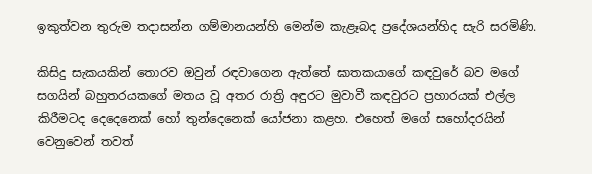ඉකුත්වන තුරුම තදාසන්න ගම්මානයන්හි මෙන්ම කැළෑබද ප්‍රදේශයන්හිද සැරි සරමිණි.

කිසිදු සැකයකින් තොරව ඔවුන් රඳවාගෙන ඇත්තේ ඝාතකයාගේ කඳවුරේ බව මගේ සගයින් බහුතරයකගේ මතය වූ අතර රාත්‍රි අඳුරට මුවාවී කඳවුරට ප්‍රහාරයක් එල්ල කිරීමටද දෙදෙනෙක් හෝ තුන්දෙනෙක් යෝජනා කළහ. එහෙත් මගේ සහෝදරයින් වෙනුවෙන් තවත්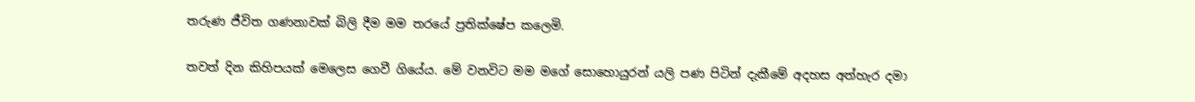තරුණ ජීවිත ගණනාවක් බිලි දීම මම තරයේ ප්‍රතික්ෂේප කලෙමි.

තවත් දින කිහිපයක් මෙලෙස ගෙවී ගියේය. මේ වනවිට මම මගේ සොහොයුරන් යලි පණ පිටින් දැකීමේ අදහස අත්හැර දමා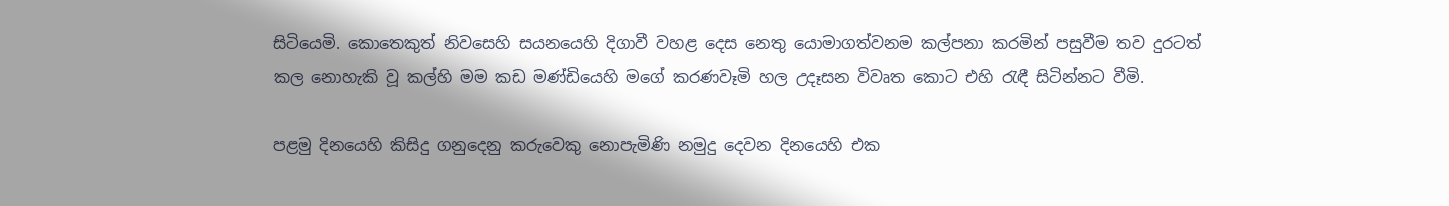සිටියෙමි. කොතෙකුත් නිවසෙහි සයනයෙහි දිගාවී වහළ දෙස නෙතු යොමාගත්වනම කල්පනා කරමින් පසුවීම තව දුරටත් කල නොහැකි වූ කල්හි මම කඩ මණ්ඩියෙහි මගේ කරණවෑමි හල උදෑසන විවෘත කොට එහි රැඳී සිටින්නට වීමි.

පළමු දිනයෙහි කිසිදු ගනුදෙනු කරුවෙකු නොපැමිණි නමුදු දෙවන දිනයෙහි එක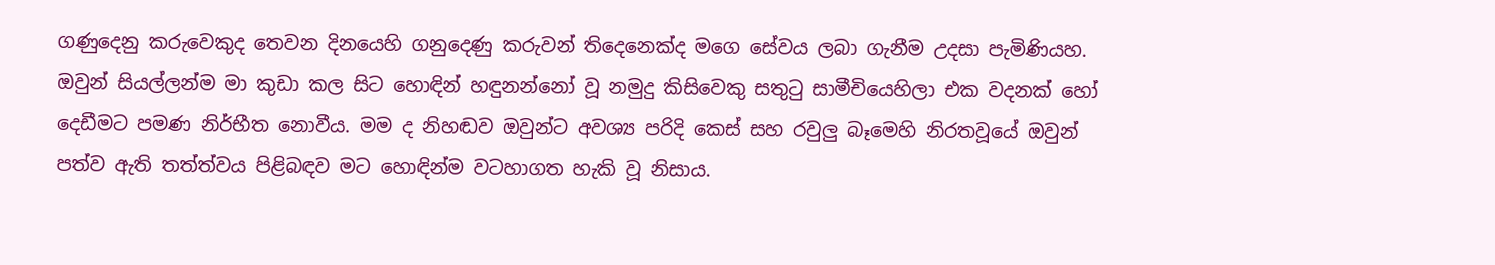ගණුදෙනු කරුවෙකුද තෙවන දිනයෙහි ගනුදෙණු කරුවන් තිදෙනෙක්ද මගෙ සේවය ලබා ගැනීම උදසා පැමිණියහ. ඔවුන් සියල්ලන්ම මා කුඩා කල සිට හොඳින් හඳුනන්නෝ වූ නමුදු කිසිවෙකු සතුටු සාමීචියෙහිලා එක වදනක් හෝ දෙඩීමට පමණ නිර්භීත නොවීය. මම ද නිහඬව ඔවුන්ට අවශ්‍ය පරිදි කෙස් සහ රවුලු බෑමෙහි නිරතවූයේ ඔවුන් පත්ව ඇති තත්ත්වය පිළිබඳව මට හොඳින්ම වටහාගත හැකි වූ නිසාය.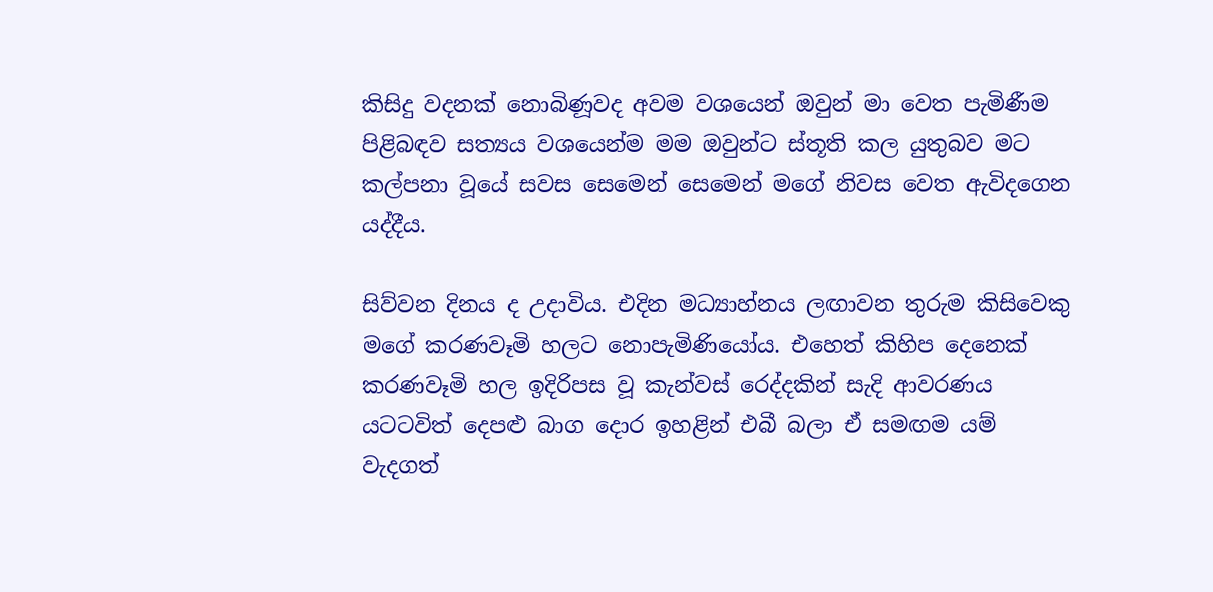කිසිදු වදනක් නොබිණූවද අවම වශයෙන් ඔවුන් මා වෙත පැමිණීම පිළිබඳව සත්‍යය වශයෙන්ම මම ඔවුන්ට ස්තූති කල යුතුබව මට කල්පනා වූයේ සවස සෙමෙන් සෙමෙන් මගේ නිවස වෙත ඇවිදගෙන යද්දීය.

සිව්වන දිනය ද උදාවිය. එදින මධ්‍යාහ්නය ලඟාවන තුරුම කිසිවෙකු මගේ කරණවෑමි හලට නොපැමිණියෝය. එහෙත් කිහිප දෙනෙක් කරණවෑමි හල ඉදිරිපස වූ කැන්වස් රෙද්දකින් සැදි ආවරණය යටටවිත් දෙපළු බාග දොර ඉහළින් එබී බලා ඒ සමඟම යම් වැදගත්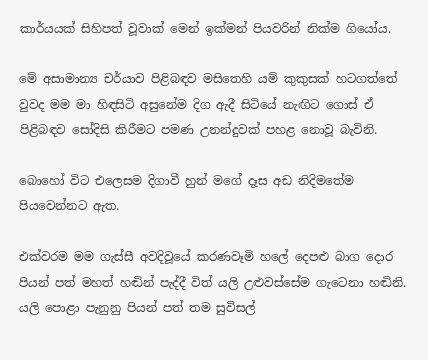කාර්යයක් සිහිපත් වූවාක් මෙන් ඉක්මන් පියවරින් නික්ම ගියෝය.

මේ අසාමාන්‍ය චර්යාව පිළිබඳව මසිතෙහි යම් කුකුසක් හටගත්තේ වුවද මම මා හිඳසිටි අසුනේම දිග ඇදී සිටියේ නැඟිට ගොස් ඒ පිළිබඳව සෝදිසි කිරීමට පමණ උනන්දුවක් පහළ නොවූ බැවිනි.

බොහෝ විට එලෙසම දිගාවී හුන් මගේ දෑස අඩ නිදිමතේම පියවෙන්නට ඇත.

එක්වරම මම ගැස්සී අවදිවූයේ කරණවෑමි හලේ දෙපළු බාග දොර පියන් පත් මහත් හඬින් පැද්දී විත් යලි උළුවස්සේම ගැටෙනා හඬිනි. යලි පොළා පැනුනු පියන් පත් තම සුවිසල්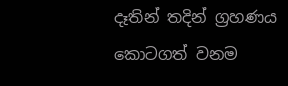දෑතින් තදින් ග්‍රහණය කොටගත් වනම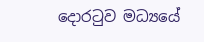දොරටුව මධ්‍යයේ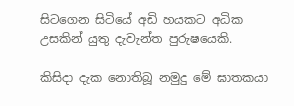සිටගෙන සිටියේ අඩි හයකට අධික උසකින් යුතු දැවැන්ත පුරුෂයෙකි.

කිසිදා දැක නොතිබූ නමුදු මේ ඝාතකයා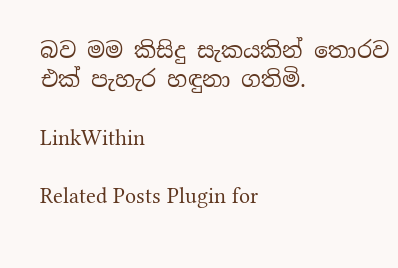බව මම කිසිදු සැකයකින් තොරව එක් පැහැර හඳුනා ගතිමි.

LinkWithin

Related Posts Plugin for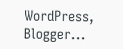WordPress, Blogger...